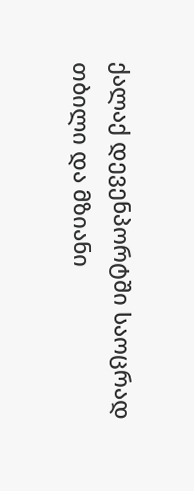ქალაქ დევენპორტში საოცრად თბილი და მზიანი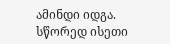ამინდი იდგა. სწორედ ისეთი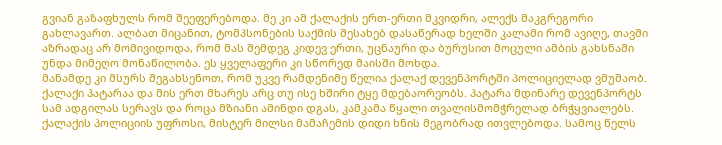გვიან გაზაფხულს რომ შეეფერებოდა. მე კი ამ ქალაქის ერთ-ერთი მკვიდრი, ალექს მაკგრეგორი გახლავართ. ალბათ მიცანით, ტომპსონების საქმის შესახებ დასაწერად ხელში კალამი რომ ავიღე, თავში აზრადაც არ მომივიდოდა, რომ მას შემდეგ კიდევ ერთი, უცნაური და ბურუსით მოცული ამბის გახსნაში უნდა მიმეღო მონაწილობა. ეს ყველაფერი კი სწორედ მაისში მოხდა.
მანამდე კი მსურს შეგახსენოთ, რომ უკვე რამდენიმე წელია ქალაქ დევენპორტში პოლიციელად ვმუშაობ. ქალაქი პატარაა და მის ერთ მხარეს არც თუ ისე ხშირი ტყე მდებაორეობს. პატარა მდინარე დევენპორტს სამ ადგილას სერავს და როცა მზიანი ამინდი დგას, კამკამა წყალი თვალისმომჭრელად ბრჭყვიალებს. ქალაქის პოლიციის უფროსი, მისტერ მილსი მამაჩემის დიდი ხნის მეგობრად ითვლებოდა. სამოც წელს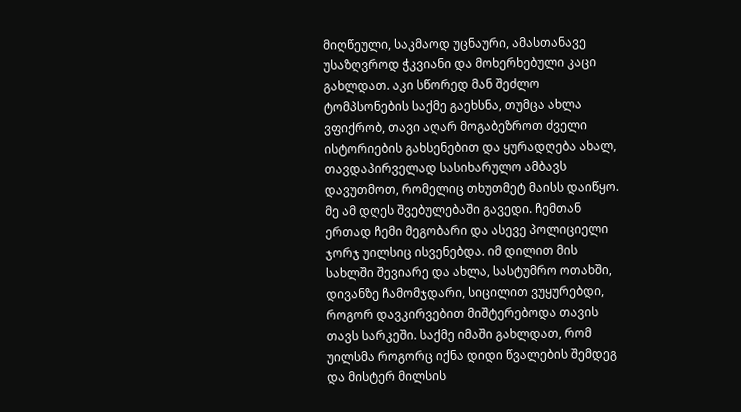მიღწეული, საკმაოდ უცნაური, ამასთანავე უსაზღვროდ ჭკვიანი და მოხერხებული კაცი გახლდათ. აკი სწორედ მან შეძლო ტომპსონების საქმე გაეხსნა, თუმცა ახლა ვფიქრობ, თავი აღარ მოგაბეზროთ ძველი ისტორიების გახსენებით და ყურადღება ახალ, თავდაპირველად სასიხარულო ამბავს დავუთმოთ, რომელიც თხუთმეტ მაისს დაიწყო.
მე ამ დღეს შვებულებაში გავედი. ჩემთან ერთად ჩემი მეგობარი და ასევე პოლიციელი ჯორჯ უილსიც ისვენებდა. იმ დილით მის სახლში შევიარე და ახლა, სასტუმრო ოთახში, დივანზე ჩამომჯდარი, სიცილით ვუყურებდი, როგორ დავკირვებით მიშტერებოდა თავის თავს სარკეში. საქმე იმაში გახლდათ, რომ უილსმა როგორც იქნა დიდი წვალების შემდეგ და მისტერ მილსის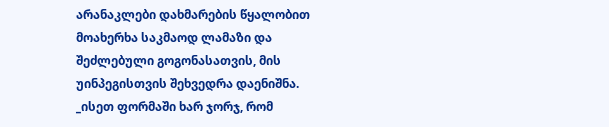არანაკლები დახმარების წყალობით მოახერხა საკმაოდ ლამაზი და შეძლებული გოგონასათვის, მის უინპეგისთვის შეხვედრა დაენიშნა.
_ისეთ ფორმაში ხარ ჯორჯ, რომ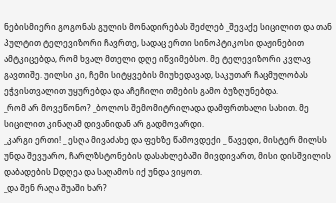ნებისმიერი გოგონას გულის მონადირებას შეძლებ _შევაქე სიცილით და თან პულტით ტელევიზორი ჩავრთე, სადაც ერთი სინოპტიკოსი დაჟინებით ამტკიცებდა, რომ ხვალ მთელი დღე იწვიმებსო. მე ტელევიზორი კვლავ გავთიშე. უილსი კი, ჩემი სიტყვების მიუხედავად, საკუთარ ჩაცმულობას ეჭვისთვალით უყურებდა და აჩეჩილი თმების გამო ბუზღუნებდა.
_რომ არ მოვეწონო? _ბოლოს შემომიტრილადა დამფრთხალი სახით. მე სიცილით კინაღამ დივანიდან არ გადმოვარდი.
_კარგი ერთი! _ ესღა მივაძახე და ფეხზე წამოვდექი _ წავედი, მისტერ მილსს უნდა შევუარო, ჩარლზსტონების დასახლებაში მივდივართ, მისი დისშვილის დაბადების Dდღეა და საღამოს იქ უნდა ვიყოთ.
_და შენ რაღა შუაში ხარ?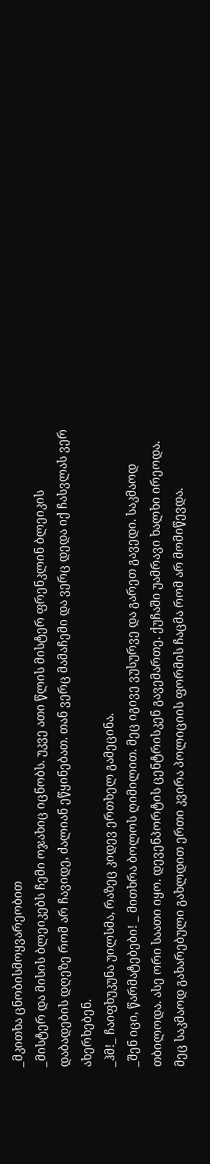_მკითხა ცნობისმოყვარეობით
_მისტერ და მისის ბლეიკებს ჩემი ოჯახიც იცნობს. უკვე ათი წლის მისტერ ფრენკლინ ბლეიკის დაბადების დღეზე რომ არ ჩავიდე, ძალიან ეწყინებათ. თან ვერც მამაჩემი და ვერც დედა იქ ჩასვლას ვერ ახერხებენ.
_ჰმ!_ ჩაიფხუკუნა უილსმა, რაზეც კიდევ ერთხელ გამეცინა.
_შენ იცი, წარმატებები! _ მითხრა ბოლოს ღიმილით. მეც იგივე ვუსურვე და გარეთ გავედი. საკმაოდ თბილოდა. ასე ორი საათი იყო. დევენპორტის ცენტრისკენ გავემართე. ქუჩაში უამრავი ხალხი ირეოდა. მეც საკმაოდ გახარებული გახლდით ერთი კვირა პოლიციის ფორმის ჩაცმა რომ არ მომიწევდა.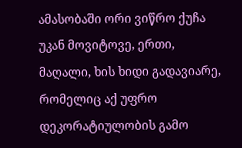ამასობაში ორი ვიწრო ქუჩა უკან მოვიტოვე, ერთი, მაღალი, ხის ხიდი გადავიარე, რომელიც აქ უფრო დეკორატიულობის გამო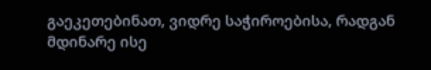გაეკეთებინათ, ვიდრე საჭიროებისა, რადგან მდინარე ისე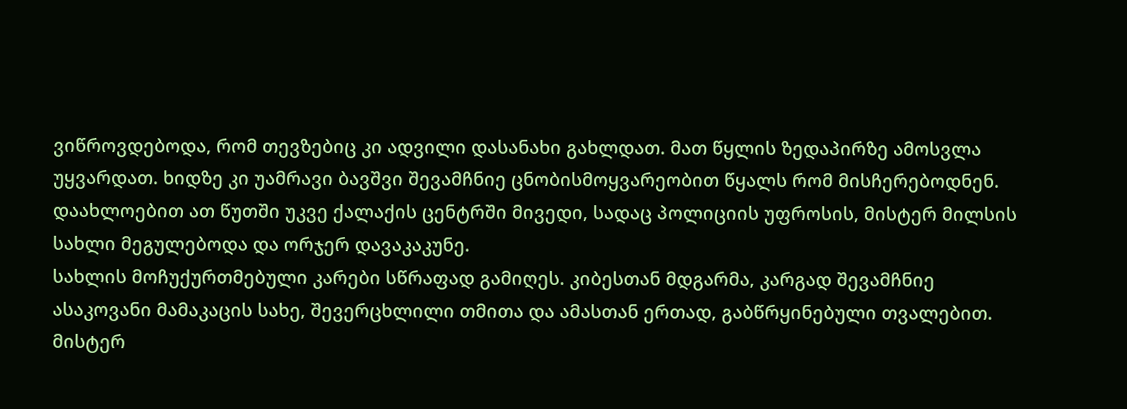ვიწროვდებოდა, რომ თევზებიც კი ადვილი დასანახი გახლდათ. მათ წყლის ზედაპირზე ამოსვლა უყვარდათ. ხიდზე კი უამრავი ბავშვი შევამჩნიე ცნობისმოყვარეობით წყალს რომ მისჩერებოდნენ. დაახლოებით ათ წუთში უკვე ქალაქის ცენტრში მივედი, სადაც პოლიციის უფროსის, მისტერ მილსის სახლი მეგულებოდა და ორჯერ დავაკაკუნე.
სახლის მოჩუქურთმებული კარები სწრაფად გამიღეს. კიბესთან მდგარმა, კარგად შევამჩნიე ასაკოვანი მამაკაცის სახე, შევერცხლილი თმითა და ამასთან ერთად, გაბწრყინებული თვალებით. მისტერ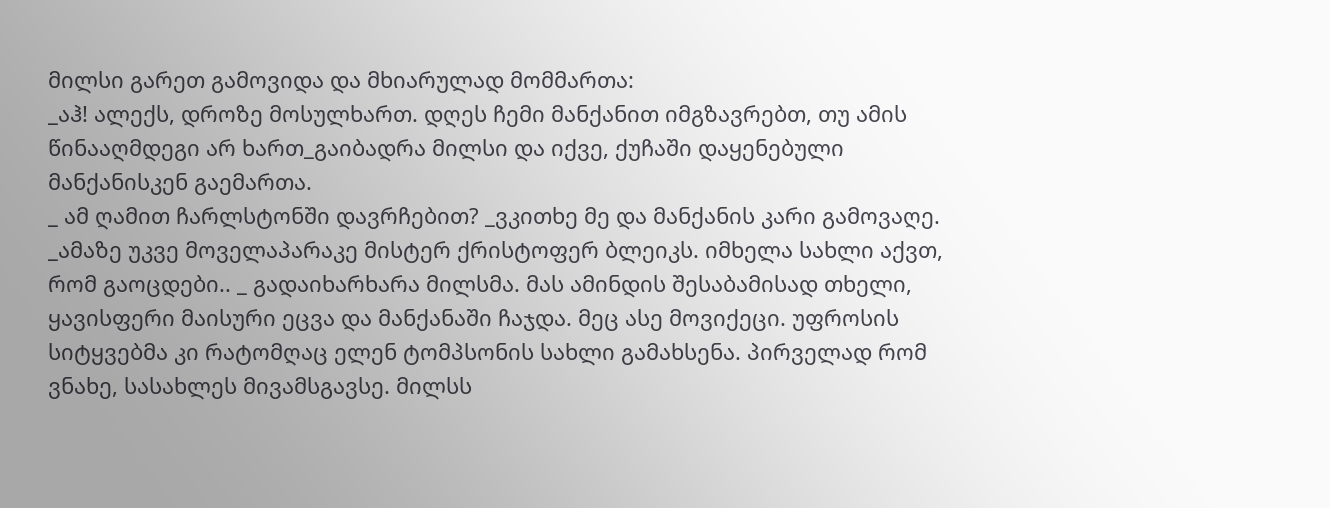მილსი გარეთ გამოვიდა და მხიარულად მომმართა:
_აჰ! ალექს, დროზე მოსულხართ. დღეს ჩემი მანქანით იმგზავრებთ, თუ ამის წინააღმდეგი არ ხართ_გაიბადრა მილსი და იქვე, ქუჩაში დაყენებული მანქანისკენ გაემართა.
_ ამ ღამით ჩარლსტონში დავრჩებით? _ვკითხე მე და მანქანის კარი გამოვაღე.
_ამაზე უკვე მოველაპარაკე მისტერ ქრისტოფერ ბლეიკს. იმხელა სახლი აქვთ, რომ გაოცდები.. _ გადაიხარხარა მილსმა. მას ამინდის შესაბამისად თხელი, ყავისფერი მაისური ეცვა და მანქანაში ჩაჯდა. მეც ასე მოვიქეცი. უფროსის სიტყვებმა კი რატომღაც ელენ ტომპსონის სახლი გამახსენა. პირველად რომ ვნახე, სასახლეს მივამსგავსე. მილსს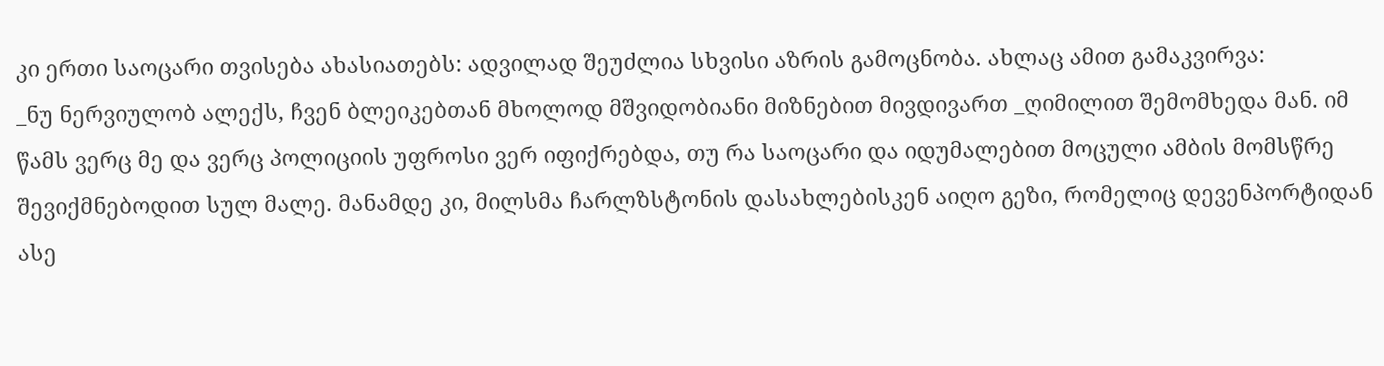კი ერთი საოცარი თვისება ახასიათებს: ადვილად შეუძლია სხვისი აზრის გამოცნობა. ახლაც ამით გამაკვირვა:
_ნუ ნერვიულობ ალექს, ჩვენ ბლეიკებთან მხოლოდ მშვიდობიანი მიზნებით მივდივართ _ღიმილით შემომხედა მან. იმ წამს ვერც მე და ვერც პოლიციის უფროსი ვერ იფიქრებდა, თუ რა საოცარი და იდუმალებით მოცული ამბის მომსწრე შევიქმნებოდით სულ მალე. მანამდე კი, მილსმა ჩარლზსტონის დასახლებისკენ აიღო გეზი, რომელიც დევენპორტიდან ასე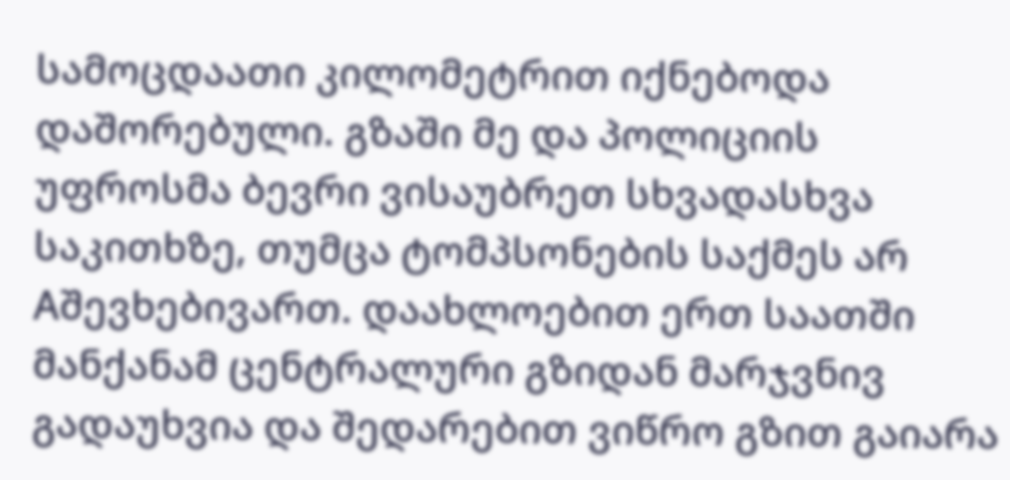სამოცდაათი კილომეტრით იქნებოდა დაშორებული. გზაში მე და პოლიციის უფროსმა ბევრი ვისაუბრეთ სხვადასხვა საკითხზე, თუმცა ტომპსონების საქმეს არ Aშევხებივართ. დაახლოებით ერთ საათში მანქანამ ცენტრალური გზიდან მარჯვნივ გადაუხვია და შედარებით ვიწრო გზით გაიარა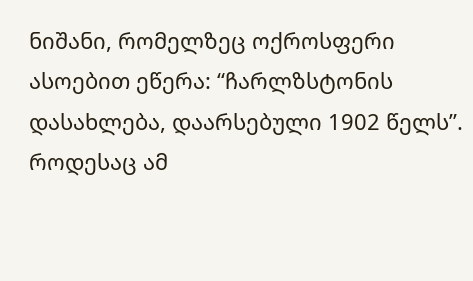ნიშანი, რომელზეც ოქროსფერი ასოებით ეწერა: “ჩარლზსტონის დასახლება, დაარსებული 1902 წელს”. როდესაც ამ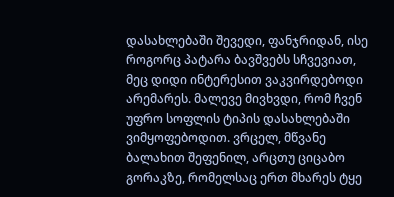დასახლებაში შევედი, ფანჯრიდან, ისე როგორც პატარა ბავშვებს სჩვევიათ, მეც დიდი ინტერესით ვაკვირდებოდი არემარეს. მალევე მივხვდი, რომ ჩვენ უფრო სოფლის ტიპის დასახლებაში ვიმყოფებოდით. ვრცელ, მწვანე ბალახით შეფენილ, არცთუ ციცაბო გორაკზე, რომელსაც ერთ მხარეს ტყე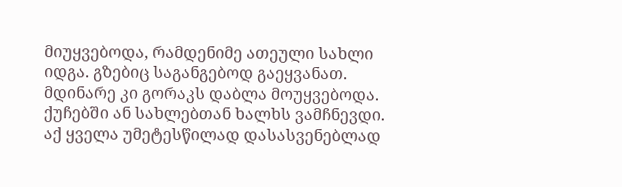მიუყვებოდა, რამდენიმე ათეული სახლი იდგა. გზებიც საგანგებოდ გაეყვანათ. მდინარე კი გორაკს დაბლა მოუყვებოდა. ქუჩებში ან სახლებთან ხალხს ვამჩნევდი. აქ ყველა უმეტესწილად დასასვენებლად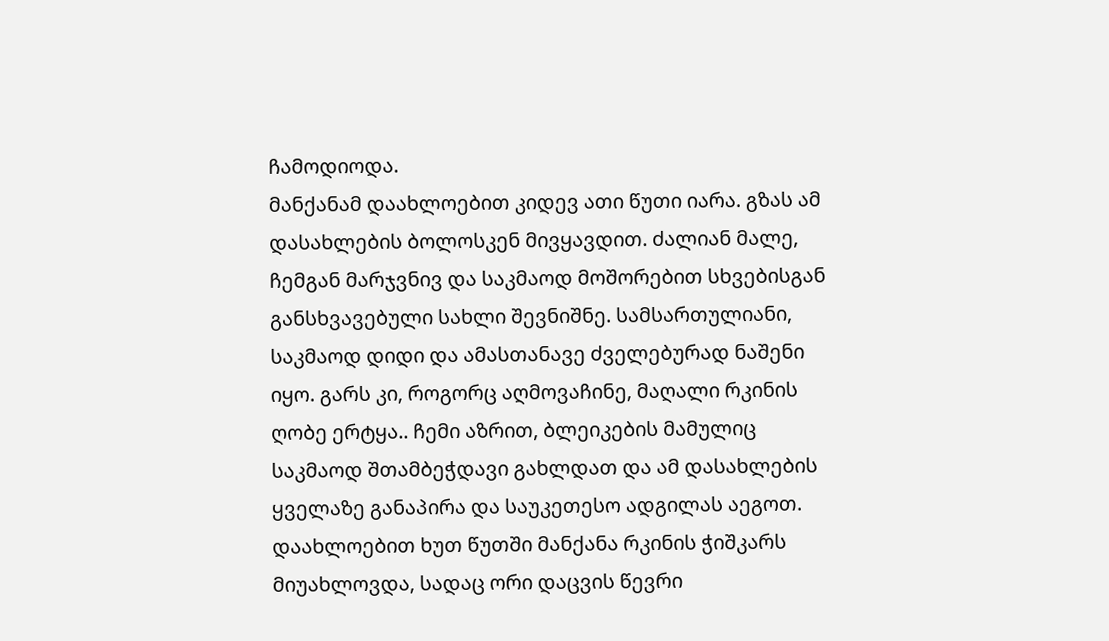ჩამოდიოდა.
მანქანამ დაახლოებით კიდევ ათი წუთი იარა. გზას ამ დასახლების ბოლოსკენ მივყავდით. ძალიან მალე, ჩემგან მარჯვნივ და საკმაოდ მოშორებით სხვებისგან განსხვავებული სახლი შევნიშნე. სამსართულიანი, საკმაოდ დიდი და ამასთანავე ძველებურად ნაშენი იყო. გარს კი, როგორც აღმოვაჩინე, მაღალი რკინის ღობე ერტყა.. ჩემი აზრით, ბლეიკების მამულიც საკმაოდ შთამბეჭდავი გახლდათ და ამ დასახლების ყველაზე განაპირა და საუკეთესო ადგილას აეგოთ. დაახლოებით ხუთ წუთში მანქანა რკინის ჭიშკარს მიუახლოვდა, სადაც ორი დაცვის წევრი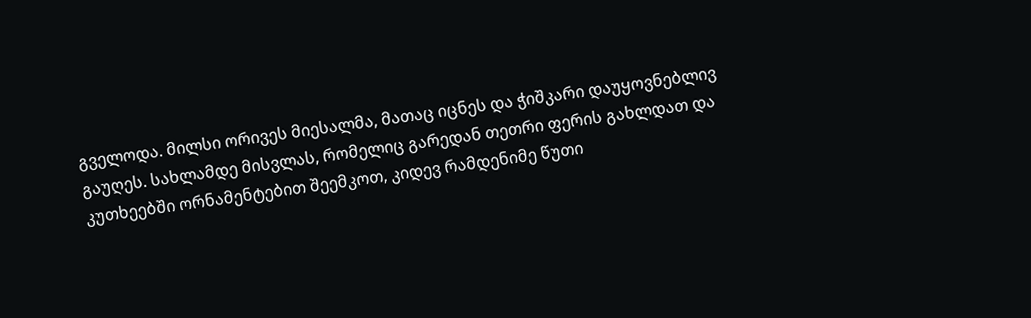გველოდა. მილსი ორივეს მიესალმა, მათაც იცნეს და ჭიშკარი დაუყოვნებლივ გაუღეს. სახლამდე მისვლას, რომელიც გარედან თეთრი ფერის გახლდათ და კუთხეებში ორნამენტებით შეემკოთ, კიდევ რამდენიმე წუთი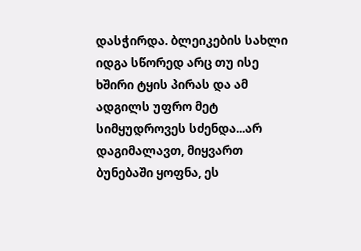დასჭირდა. ბლეიკების სახლი იდგა სწორედ არც თუ ისე ხშირი ტყის პირას და ამ ადგილს უფრო მეტ სიმყუდროვეს სძენდა...არ დაგიმალავთ, მიყვართ ბუნებაში ყოფნა, ეს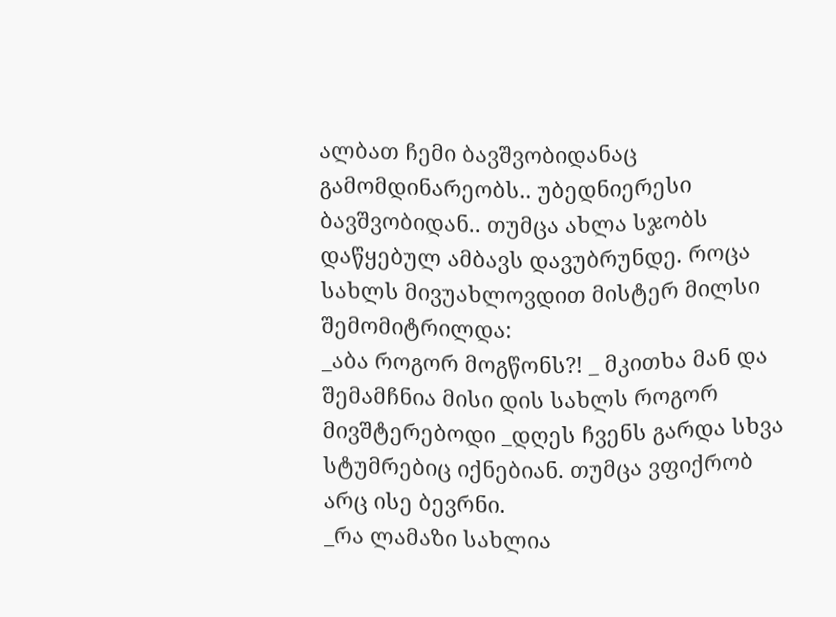ალბათ ჩემი ბავშვობიდანაც გამომდინარეობს.. უბედნიერესი ბავშვობიდან.. თუმცა ახლა სჯობს დაწყებულ ამბავს დავუბრუნდე. როცა სახლს მივუახლოვდით მისტერ მილსი შემომიტრილდა:
_აბა როგორ მოგწონს?! _ მკითხა მან და შემამჩნია მისი დის სახლს როგორ მივშტერებოდი _დღეს ჩვენს გარდა სხვა სტუმრებიც იქნებიან. თუმცა ვფიქრობ არც ისე ბევრნი.
_რა ლამაზი სახლია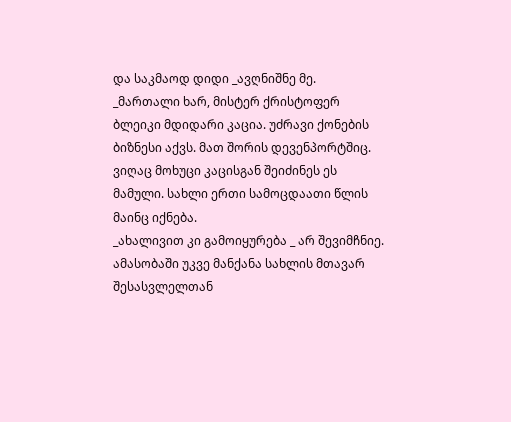და საკმაოდ დიდი _ავღნიშნე მე.
_მართალი ხარ, მისტერ ქრისტოფერ ბლეიკი მდიდარი კაცია. უძრავი ქონების ბიზნესი აქვს. მათ შორის დევენპორტშიც. ვიღაც მოხუცი კაცისგან შეიძინეს ეს მამული. სახლი ერთი სამოცდაათი წლის მაინც იქნება.
_ახალივით კი გამოიყურება _ არ შევიმჩნიე. ამასობაში უკვე მანქანა სახლის მთავარ შესასვლელთან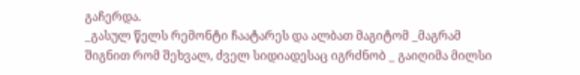გაჩერდა.
_გასულ წელს რემონტი ჩაატარეს და ალბათ მაგიტომ _მაგრამ შიგნით რომ შეხვალ, ძველ სიდიადესაც იგრძნობ _ გაიღიმა მილსი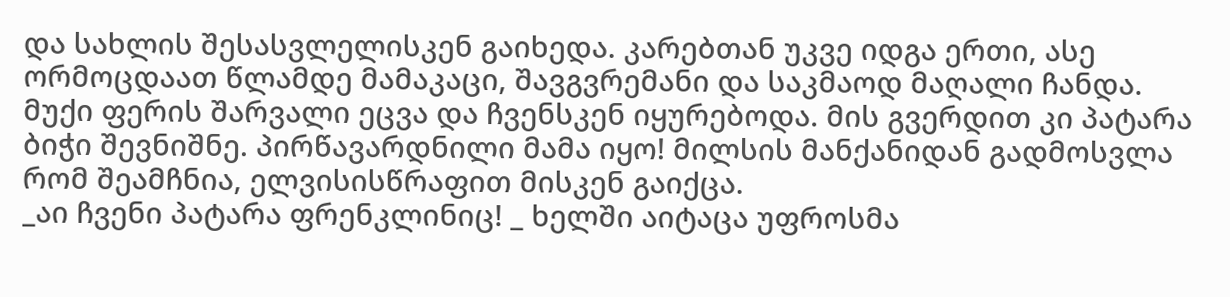და სახლის შესასვლელისკენ გაიხედა. კარებთან უკვე იდგა ერთი, ასე ორმოცდაათ წლამდე მამაკაცი, შავგვრემანი და საკმაოდ მაღალი ჩანდა. მუქი ფერის შარვალი ეცვა და ჩვენსკენ იყურებოდა. მის გვერდით კი პატარა ბიჭი შევნიშნე. პირწავარდნილი მამა იყო! მილსის მანქანიდან გადმოსვლა რომ შეამჩნია, ელვისისწრაფით მისკენ გაიქცა.
_აი ჩვენი პატარა ფრენკლინიც! _ ხელში აიტაცა უფროსმა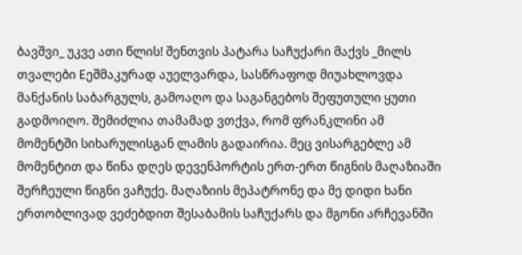ბავშვი_ უკვე ათი წლის! შენთვის პატარა საჩუქარი მაქვს _მილს თვალები Eეშმაკურად აუელვარდა, სასწრაფოდ მიუახლოვდა მანქანის საბარგულს, გამოაღო და საგანგებოს შეფუთული ყუთი გადმოიღო. შემიძლია თამამად ვთქვა, რომ ფრანკლინი ამ მომენტში სიხარულისგან ლამის გადაირია. მეც ვისარგებლე ამ მომენტით და წინა დღეს დევენპორტის ერთ-ერთ წიგნის მაღაზიაში შერჩეული წიგნი ვაჩუქე. მაღაზიის მეპატრონე და მე დიდი ხანი ერთობლივად ვეძებდით შესაბამის საჩუქარს და მგონი არჩევანში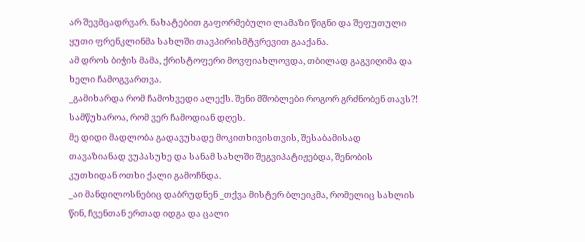არ შევმცადრვარ. ნახატებით გაფორმებული ლამაზი წიგნი და შეფუთული ყუთი ფრენკლინმა სახლში თავპირისმტვრევით გააქანა.
ამ დროს ბიჭის მამა, ქრისტოფერი მოვფიახლოვდა, თბილად გაგვიღიმა და ხელი ჩამოგვართვა.
_გამიხარდა რომ ჩამოხვედი ალექს. შენი მშობლები როგორ გრძნობენ თავს?! სამწუხაროა, რომ ვერ ჩამოდიან დღეს.
მე დიდი მადლობა გადავუხადე მოკითხივისთვის, შესაბამისად თავაზიანად ვუპასუხე და სანამ სახლში შეგვიპატიჟებდა, შენობის კუთხიდან ოთხი ქალი გამოჩნდა.
_აი მანდილოსნებიც დაბრუდნენ _თქვა მისტერ ბლეიკმა, რომელიც სახლის წინ, ჩვენთან ერთად იდგა და ცალი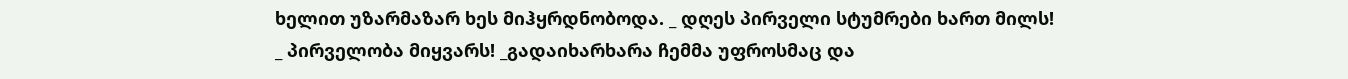ხელით უზარმაზარ ხეს მიჰყრდნობოდა. _ დღეს პირველი სტუმრები ხართ მილს!
_ პირველობა მიყვარს! _გადაიხარხარა ჩემმა უფროსმაც და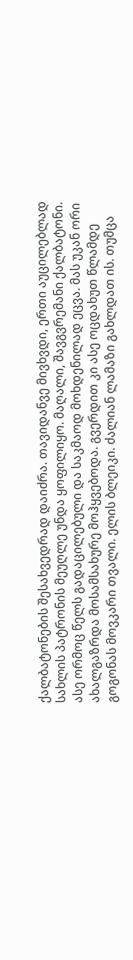ქალბატონების შესახვედრად დაიძრა. თავიდანვე მივხვდი, ერთი აუცილებლად სახლის პატრონის მეუღლე უნდა ყოფილიყო. მაღალი, შავგვრემანი ქალბატონი. ასე ორმოც წელს გადაცილებული და საკმაოდ მოხდენილად ეცვა. მას უკან ორი ახალგაზრდა მოსამსახურე მოჰყვებოდა. გვერდით კი ასე ოცდახუთ წლამდე გოგონას მოვკარი თვალი. ელის ბლეიკი. ძალიან ლამაზი გახლდათ ის. თუმცა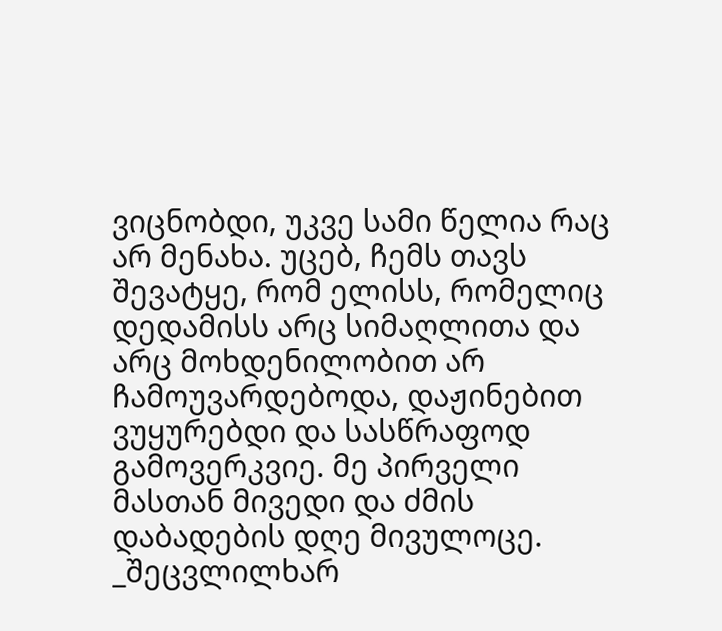ვიცნობდი, უკვე სამი წელია რაც არ მენახა. უცებ, ჩემს თავს შევატყე, რომ ელისს, რომელიც დედამისს არც სიმაღლითა და არც მოხდენილობით არ ჩამოუვარდებოდა, დაჟინებით ვუყურებდი და სასწრაფოდ გამოვერკვიე. მე პირველი მასთან მივედი და ძმის დაბადების დღე მივულოცე.
_შეცვლილხარ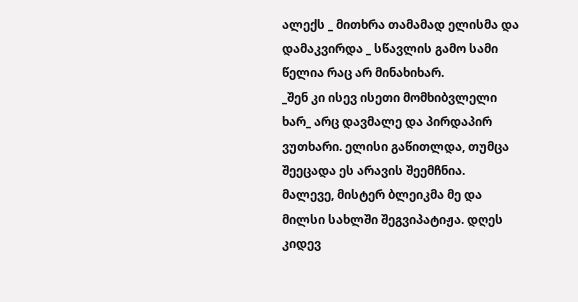ალექს _ მითხრა თამამად ელისმა და დამაკვირდა _ სწავლის გამო სამი წელია რაც არ მინახიხარ.
_შენ კი ისევ ისეთი მომხიბვლელი ხარ_ არც დავმალე და პირდაპირ ვუთხარი. ელისი გაწითლდა, თუმცა შეეცადა ეს არავის შეემჩნია.
მალევე, მისტერ ბლეიკმა მე და მილსი სახლში შეგვიპატიჟა. დღეს კიდევ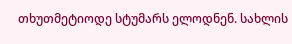თხუთმეტიოდე სტუმარს ელოდნენ. სახლის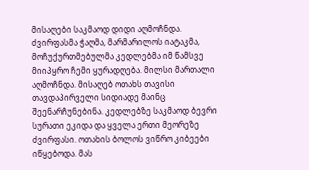მისაღები საკმაოდ დიდი აღმოჩნდა. ძვირფასმა ჭაღმა, მარმარილოს იატაკმა, მოჩუქურთმებულმა კედლებმა იმ წამსვე მიიპყრო ჩემი ყურადღება. მილსი მართალი აღმოჩნდა. მისაღებ ოთახს თავისი თავდაპირველი სიდიადე მაინც შეენარჩუნებინა. კედლებზე საკმაოდ ბევრი სურათი ეკიდა და ყველა ერთი მეორეზე ძვირფასი. ოთახის ბოლოს ვიწრო კიბეები იწყებოდა. მას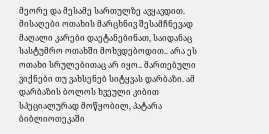მეორე და მესამე სართულზე ავყავდით. მისაღები ოთახის მარცხნივ შესამჩნევად მაღალი კარები დაეტანებინათ, საიდანაც სასტუმრო ოთახში მოხვდებოდით.. არა ეს ოთახი სრულებითაც არ იყო.. მართებული ვიქნები თუ ვახსენებ სიტყვას დარბაზი. ამ დარბაზის ბოლოს ხვეული კიბით სპეციალურად მოწყობილ, პატარა ბიბლიოთეკაში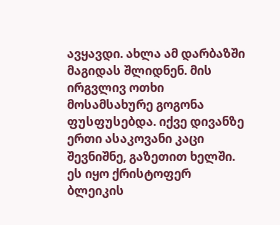ავყავდი. ახლა ამ დარბაზში მაგიდას შლიდნენ. მის ირგვლივ ოთხი მოსამსახურე გოგონა ფუსფუსებდა. იქვე დივანზე ერთი ასაკოვანი კაცი შევნიშნე, გაზეთით ხელში. ეს იყო ქრისტოფერ ბლეიკის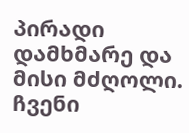პირადი დამხმარე და მისი მძღოლი. ჩვენი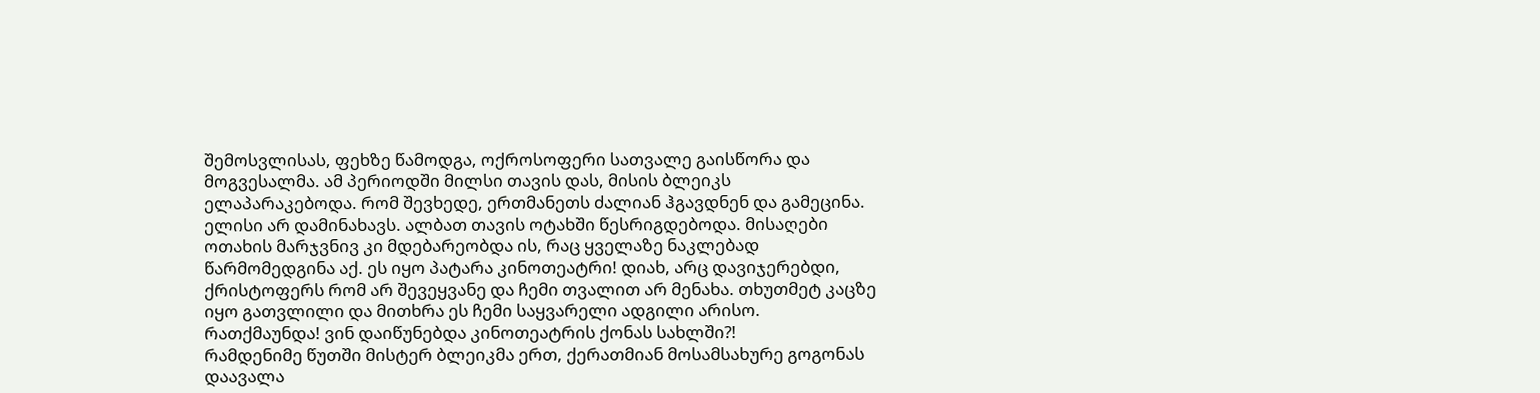შემოსვლისას, ფეხზე წამოდგა, ოქროსოფერი სათვალე გაისწორა და მოგვესალმა. ამ პერიოდში მილსი თავის დას, მისის ბლეიკს ელაპარაკებოდა. რომ შევხედე, ერთმანეთს ძალიან ჰგავდნენ და გამეცინა. ელისი არ დამინახავს. ალბათ თავის ოტახში წესრიგდებოდა. მისაღები ოთახის მარჯვნივ კი მდებარეობდა ის, რაც ყველაზე ნაკლებად წარმომედგინა აქ. ეს იყო პატარა კინოთეატრი! დიახ, არც დავიჯერებდი, ქრისტოფერს რომ არ შევეყვანე და ჩემი თვალით არ მენახა. თხუთმეტ კაცზე იყო გათვლილი და მითხრა ეს ჩემი საყვარელი ადგილი არისო. რათქმაუნდა! ვინ დაიწუნებდა კინოთეატრის ქონას სახლში?!
რამდენიმე წუთში მისტერ ბლეიკმა ერთ, ქერათმიან მოსამსახურე გოგონას დაავალა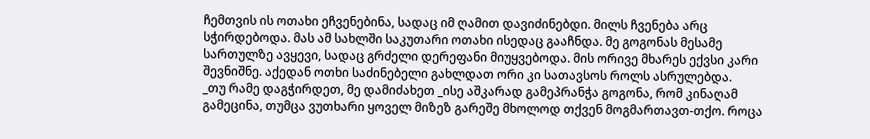ჩემთვის ის ოთახი ეჩვენებინა, სადაც იმ ღამით დავიძინებდი. მილს ჩვენება არც სჭირდებოდა. მას ამ სახლში საკუთარი ოთახი ისედაც გააჩნდა. მე გოგონას მესამე სართულზე ავყევი, სადაც გრძელი დერეფანი მიუყვებოდა. მის ორივე მხარეს ექვსი კარი შევნიშნე. აქედან ოთხი საძინებელი გახლდათ ორი კი სათავსოს როლს ასრულებდა.
_თუ რამე დაგჭირდეთ, მე დამიძახეთ _ისე აშკარად გამეპრანჭა გოგონა, რომ კინაღამ გამეცინა, თუმცა ვუთხარი ყოველ მიზეზ გარეშე მხოლოდ თქვენ მოგმართავთ-თქო. როცა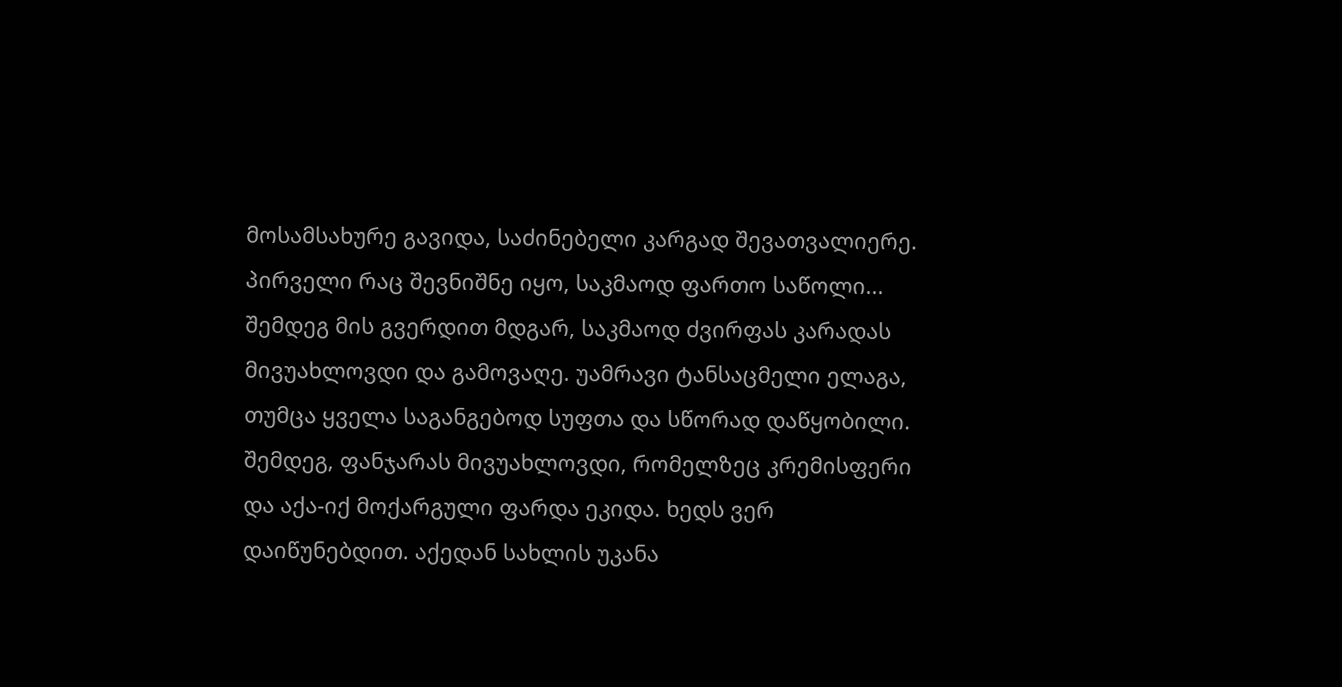მოსამსახურე გავიდა, საძინებელი კარგად შევათვალიერე. პირველი რაც შევნიშნე იყო, საკმაოდ ფართო საწოლი... შემდეგ მის გვერდით მდგარ, საკმაოდ ძვირფას კარადას მივუახლოვდი და გამოვაღე. უამრავი ტანსაცმელი ელაგა, თუმცა ყველა საგანგებოდ სუფთა და სწორად დაწყობილი. შემდეგ, ფანჯარას მივუახლოვდი, რომელზეც კრემისფერი და აქა-იქ მოქარგული ფარდა ეკიდა. ხედს ვერ დაიწუნებდით. აქედან სახლის უკანა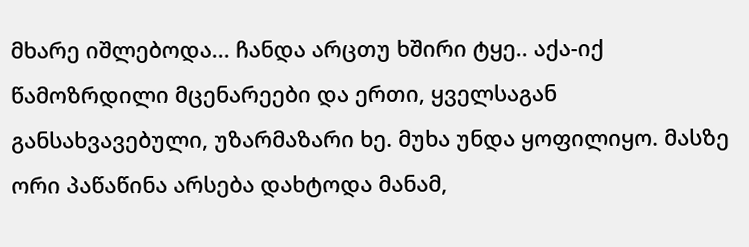მხარე იშლებოდა... ჩანდა არცთუ ხშირი ტყე.. აქა-იქ წამოზრდილი მცენარეები და ერთი, ყველსაგან განსახვავებული, უზარმაზარი ხე. მუხა უნდა ყოფილიყო. მასზე ორი პაწაწინა არსება დახტოდა მანამ,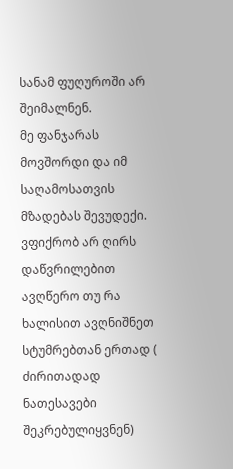სანამ ფუღუროში არ შეიმალნენ.
მე ფანჯარას მოვშორდი და იმ საღამოსათვის მზადებას შევუდექი. ვფიქრობ არ ღირს დაწვრილებით ავღწერო თუ რა ხალისით ავღნიშნეთ სტუმრებთან ერთად ( ძირითადად ნათესავები შეკრებულიყვნენ)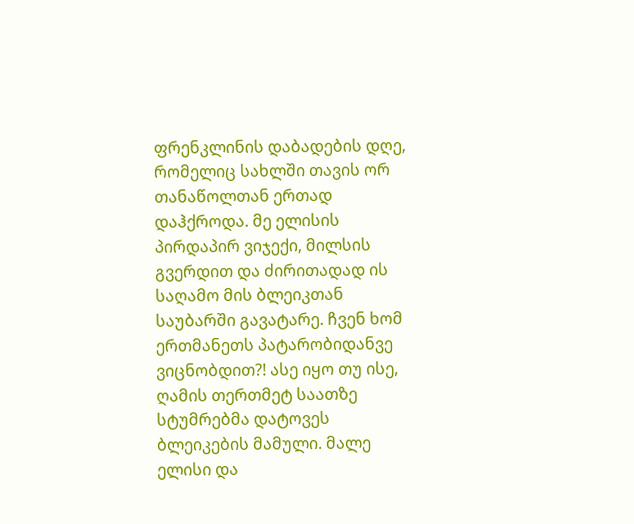ფრენკლინის დაბადების დღე, რომელიც სახლში თავის ორ თანაწოლთან ერთად დაჰქროდა. მე ელისის პირდაპირ ვიჯექი, მილსის გვერდით და ძირითადად ის საღამო მის ბლეიკთან საუბარში გავატარე. ჩვენ ხომ ერთმანეთს პატარობიდანვე ვიცნობდით?! ასე იყო თუ ისე, ღამის თერთმეტ საათზე სტუმრებმა დატოვეს ბლეიკების მამული. მალე ელისი და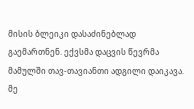მისის ბლეიკი დასაძინებლად გაემართნენ. ექვსმა დაცვის წევრმა მამულში თავ-თავიანთი ადგილი დაიკავა. მე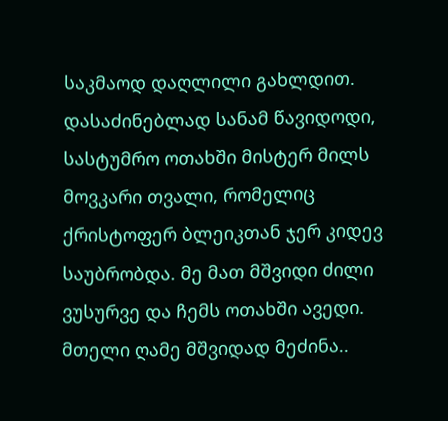საკმაოდ დაღლილი გახლდით. დასაძინებლად სანამ წავიდოდი, სასტუმრო ოთახში მისტერ მილს მოვკარი თვალი, რომელიც ქრისტოფერ ბლეიკთან ჯერ კიდევ საუბრობდა. მე მათ მშვიდი ძილი ვუსურვე და ჩემს ოთახში ავედი. მთელი ღამე მშვიდად მეძინა..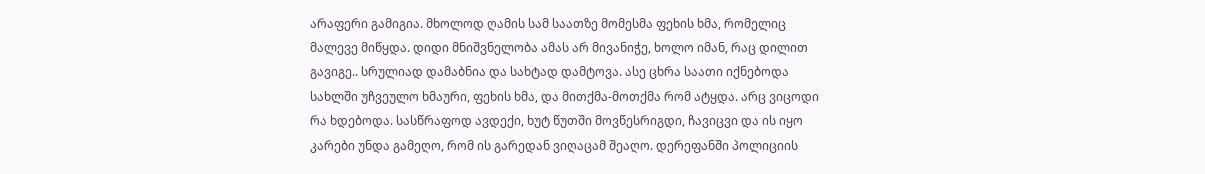არაფერი გამიგია. მხოლოდ ღამის სამ საათზე მომესმა ფეხის ხმა, რომელიც მალევე მიწყდა. დიდი მნიშვნელობა ამას არ მივანიჭე, ხოლო იმან, რაც დილით გავიგე.. სრულიად დამაბნია და სახტად დამტოვა. ასე ცხრა საათი იქნებოდა სახლში უჩვეულო ხმაური, ფეხის ხმა, და მითქმა-მოთქმა რომ ატყდა. არც ვიცოდი რა ხდებოდა. სასწრაფოდ ავდექი, ხუტ წუთში მოვწესრიგდი, ჩავიცვი და ის იყო კარები უნდა გამეღო, რომ ის გარედან ვიღაცამ შეაღო. დერეფანში პოლიციის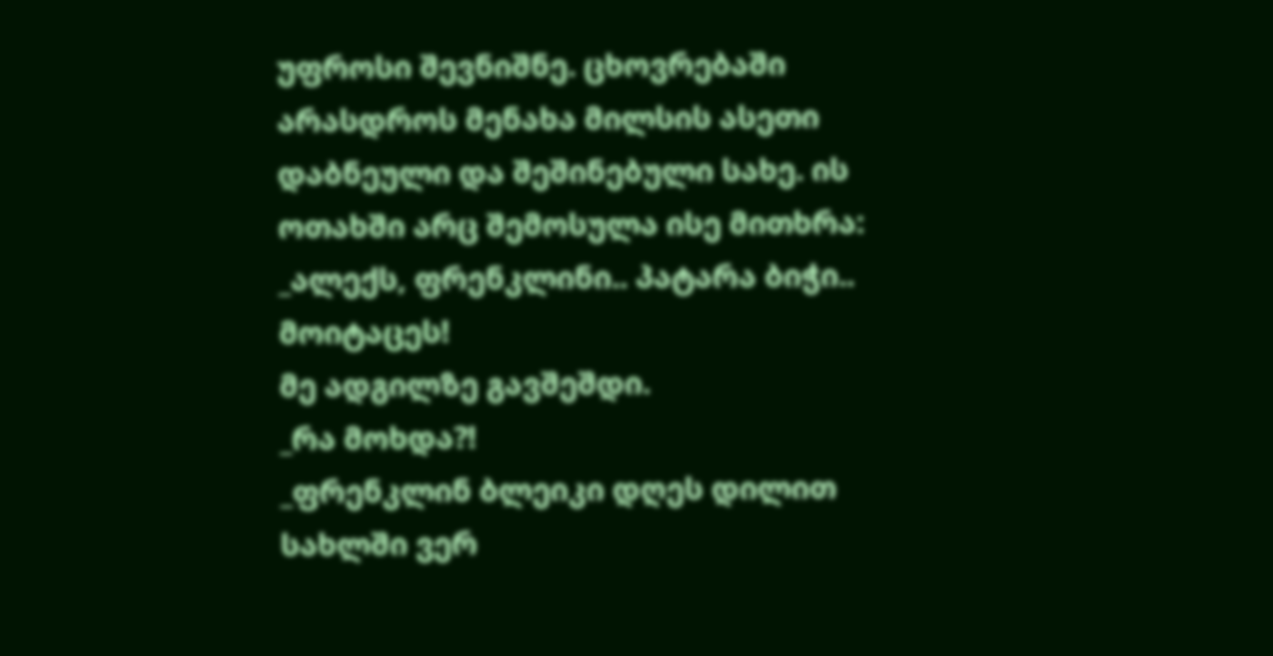უფროსი შევნიშნე. ცხოვრებაში არასდროს მენახა მილსის ასეთი დაბნეული და შეშინებული სახე. ის ოთახში არც შემოსულა ისე მითხრა:
_ალექს, ფრენკლინი.. პატარა ბიჭი.. მოიტაცეს!
მე ადგილზე გავშეშდი.
_რა მოხდა?!
_ფრენკლინ ბლეიკი დღეს დილით სახლში ვერ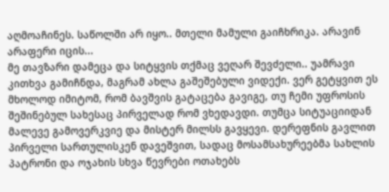აღმოაჩინეს. საწოლში არ იყო.. მთელი მამული გაიჩხრიკა. არავინ არაფერი იცის...
მე თავზარი დამეცა და სიტყვის თქმაც ვეღარ შევძელი.. უამრავი კითხვა გამიჩნდა, მაგრამ ახლა გაშეშებული ვიდექი. ვერ გეტყვით ეს მხოლოდ იმიტომ, რომ ბავშვის გატაცება გავიგე, თუ ჩემი უფროსის შეშინებულ სახესაც პირველად რომ ვხედავდი. თუმცა სიტუაციიდან მალევე გამოვერკვიე და მისტერ მილსს გავყევი. დერეფნის გავლით პირველი სართულისკენ დავეშვით, სადაც მოსამსახურეებმა სახლის პატრონი და ოჯახის სხვა წევრები ოთახებს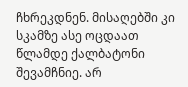ჩხრეკდნენ. მისაღებში კი სკამზე ასე ოცდაათ წლამდე ქალბატონი შევამჩნიე. არ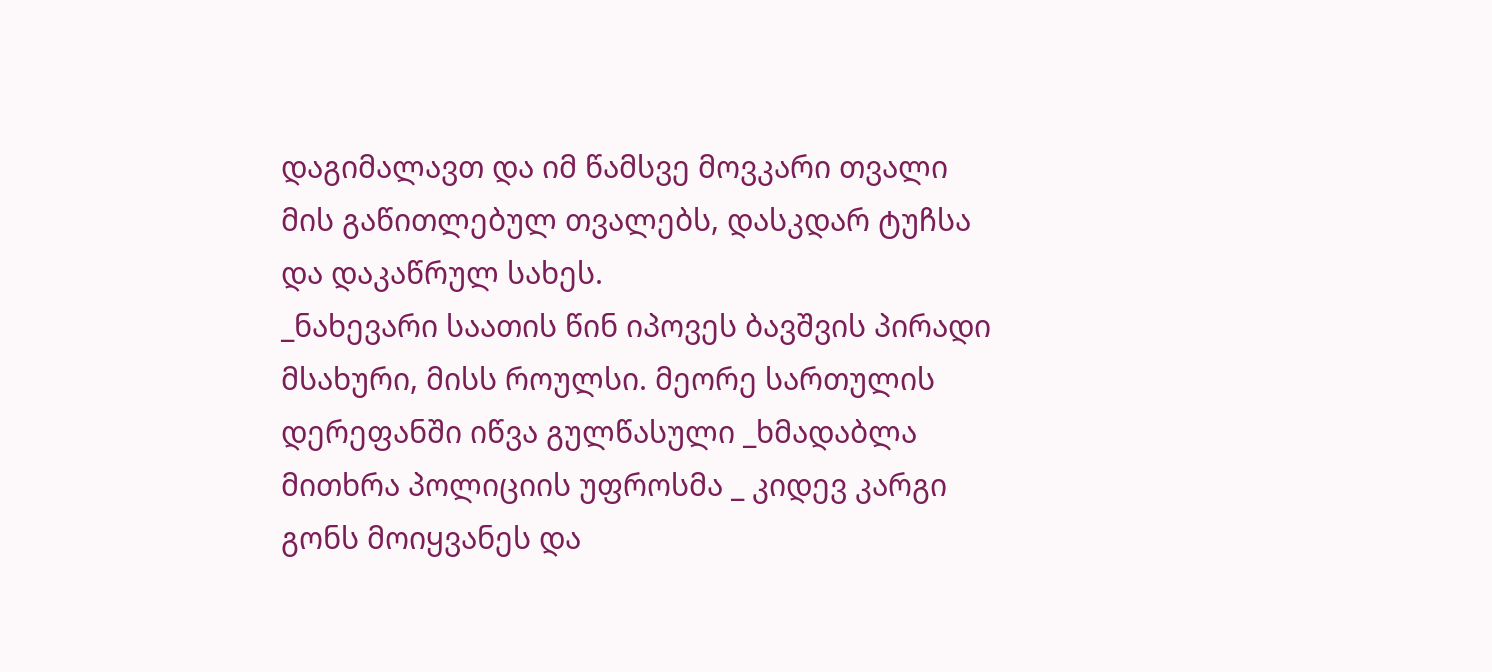დაგიმალავთ და იმ წამსვე მოვკარი თვალი მის გაწითლებულ თვალებს, დასკდარ ტუჩსა და დაკაწრულ სახეს.
_ნახევარი საათის წინ იპოვეს ბავშვის პირადი მსახური, მისს როულსი. მეორე სართულის დერეფანში იწვა გულწასული _ხმადაბლა მითხრა პოლიციის უფროსმა _ კიდევ კარგი გონს მოიყვანეს და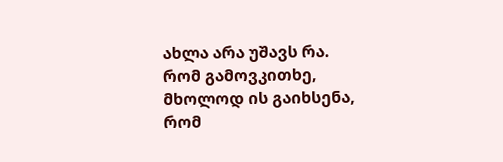ახლა არა უშავს რა. რომ გამოვკითხე, მხოლოდ ის გაიხსენა, რომ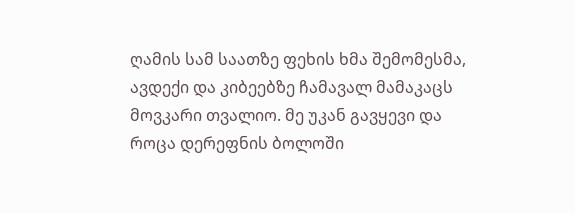ღამის სამ საათზე ფეხის ხმა შემომესმა, ავდექი და კიბეებზე ჩამავალ მამაკაცს მოვკარი თვალიო. მე უკან გავყევი და როცა დერეფნის ბოლოში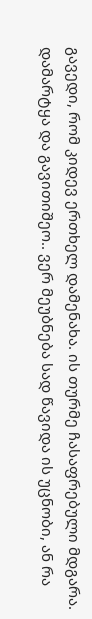გავედი, რომ კიდევ ერთხელ დამენახა. ის თურმე ჩასაფრებული მდგარა. დამარტყა და გავითიშეო.. ვერ მეუბნება სად წავიდა ის უცნობი, ან რა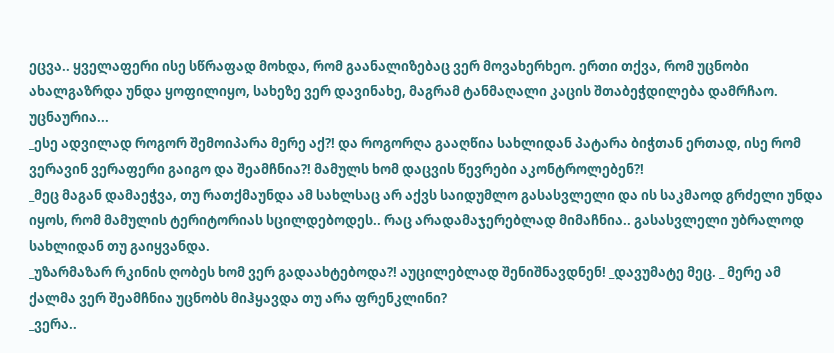ეცვა.. ყველაფერი ისე სწრაფად მოხდა, რომ გაანალიზებაც ვერ მოვახერხეო. ერთი თქვა, რომ უცნობი ახალგაზრდა უნდა ყოფილიყო, სახეზე ვერ დავინახე, მაგრამ ტანმაღალი კაცის შთაბეჭდილება დამრჩაო. უცნაურია...
_ესე ადვილად როგორ შემოიპარა მერე აქ?! და როგორღა გააღწია სახლიდან პატარა ბიჭთან ერთად, ისე რომ ვერავინ ვერაფერი გაიგო და შეამჩნია?! მამულს ხომ დაცვის წევრები აკონტროლებენ?!
_მეც მაგან დამაეჭვა, თუ რათქმაუნდა ამ სახლსაც არ აქვს საიდუმლო გასასვლელი და ის საკმაოდ გრძელი უნდა იყოს, რომ მამულის ტერიტორიას სცილდებოდეს.. რაც არადამაჯერებლად მიმაჩნია.. გასასვლელი უბრალოდ სახლიდან თუ გაიყვანდა.
_უზარმაზარ რკინის ღობეს ხომ ვერ გადაახტებოდა?! აუცილებლად შენიშნავდნენ! _დავუმატე მეც. _ მერე ამ ქალმა ვერ შეამჩნია უცნობს მიჰყავდა თუ არა ფრენკლინი?
_ვერა..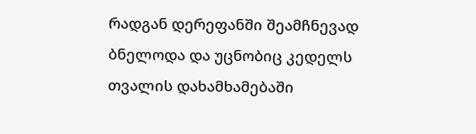რადგან დერეფანში შეამჩნევად ბნელოდა და უცნობიც კედელს თვალის დახამხამებაში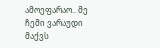ამოეფარაო.. მე ჩემი ვარაუდი მაქვს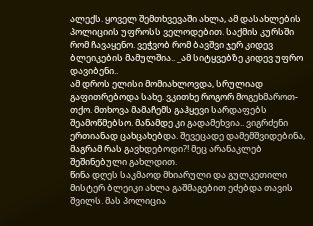ალექს. ყოველ შემთხვევაში ახლა, ამ დასახლების პოლიციის უფროსს ველოდებით. საქმის კურსში რომ ჩავაყენო. ვეჭვობ რომ ბავშვი ჯერ კიდევ ბლეიკების მამულშია.. _ამ სიტყვებზე კიდევ უფრო დავიბენი..
ამ დროს ელისი მომიახლოვდა, სრულიად გაფითრებოდა სახე. ვკითხე როგორ მოგეხმაროთ-თქო. მთხოვა მამაჩემს გაჰყევი სარდაფებს შეამოწმებსო. მანამდე კი გადამეხვია.. ვიგრძენი ერთიანად ცახცახებდა. შევეცადე დამემშვიდებინა, მაგრამ რას გავხდებოდი?! მეც არანაკლებ შეშინებული გახლდით.
წინა დღეს საკმაოდ მხიარული და გულკეთილი მისტერ ბლეიკი ახლა გაშმაგებით ეძებდა თავის შვილს. მას პოლიცია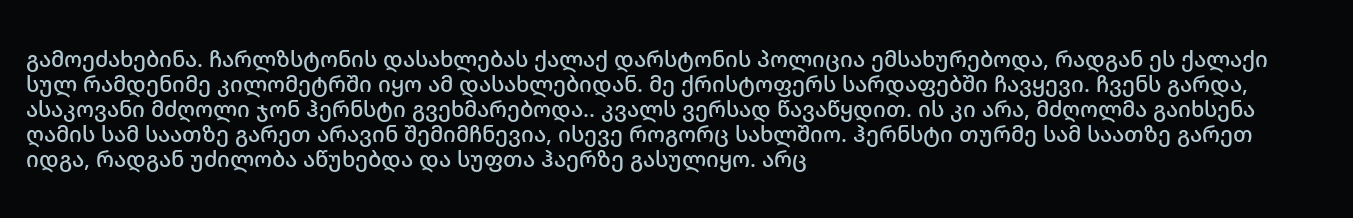გამოეძახებინა. ჩარლზსტონის დასახლებას ქალაქ დარსტონის პოლიცია ემსახურებოდა, რადგან ეს ქალაქი სულ რამდენიმე კილომეტრში იყო ამ დასახლებიდან. მე ქრისტოფერს სარდაფებში ჩავყევი. ჩვენს გარდა, ასაკოვანი მძღოლი ჯონ ჰერნსტი გვეხმარებოდა.. კვალს ვერსად წავაწყდით. ის კი არა, მძღოლმა გაიხსენა ღამის სამ საათზე გარეთ არავინ შემიმჩნევია, ისევე როგორც სახლშიო. ჰერნსტი თურმე სამ საათზე გარეთ იდგა, რადგან უძილობა აწუხებდა და სუფთა ჰაერზე გასულიყო. არც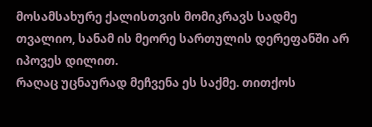მოსამსახურე ქალისთვის მომიკრავს სადმე თვალიო, სანამ ის მეორე სართულის დერეფანში არ იპოვეს დილით.
რაღაც უცნაურად მეჩვენა ეს საქმე. თითქოს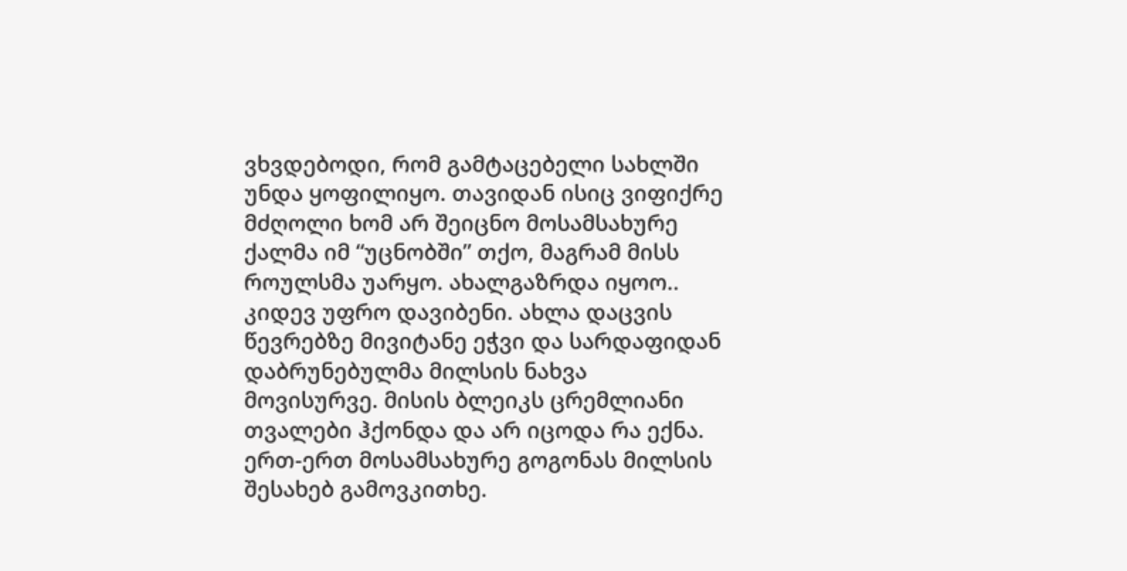ვხვდებოდი, რომ გამტაცებელი სახლში უნდა ყოფილიყო. თავიდან ისიც ვიფიქრე მძღოლი ხომ არ შეიცნო მოსამსახურე ქალმა იმ “უცნობში” თქო, მაგრამ მისს როულსმა უარყო. ახალგაზრდა იყოო.. კიდევ უფრო დავიბენი. ახლა დაცვის წევრებზე მივიტანე ეჭვი და სარდაფიდან დაბრუნებულმა მილსის ნახვა მოვისურვე. მისის ბლეიკს ცრემლიანი თვალები ჰქონდა და არ იცოდა რა ექნა. ერთ-ერთ მოსამსახურე გოგონას მილსის შესახებ გამოვკითხე.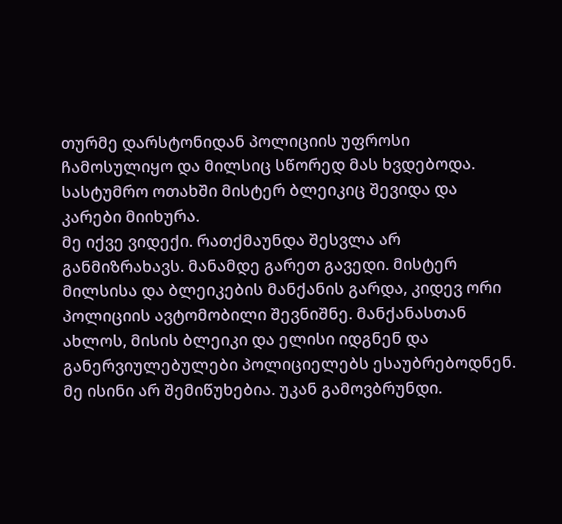თურმე დარსტონიდან პოლიციის უფროსი ჩამოსულიყო და მილსიც სწორედ მას ხვდებოდა. სასტუმრო ოთახში მისტერ ბლეიკიც შევიდა და კარები მიიხურა.
მე იქვე ვიდექი. რათქმაუნდა შესვლა არ განმიზრახავს. მანამდე გარეთ გავედი. მისტერ მილსისა და ბლეიკების მანქანის გარდა, კიდევ ორი პოლიციის ავტომობილი შევნიშნე. მანქანასთან ახლოს, მისის ბლეიკი და ელისი იდგნენ და განერვიულებულები პოლიციელებს ესაუბრებოდნენ. მე ისინი არ შემიწუხებია. უკან გამოვბრუნდი.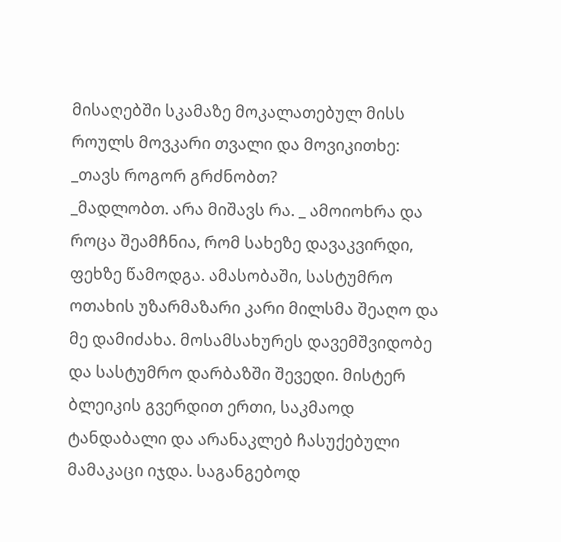მისაღებში სკამაზე მოკალათებულ მისს როულს მოვკარი თვალი და მოვიკითხე:
_თავს როგორ გრძნობთ?
_მადლობთ. არა მიშავს რა. _ ამოიოხრა და როცა შეამჩნია, რომ სახეზე დავაკვირდი, ფეხზე წამოდგა. ამასობაში, სასტუმრო ოთახის უზარმაზარი კარი მილსმა შეაღო და მე დამიძახა. მოსამსახურეს დავემშვიდობე და სასტუმრო დარბაზში შევედი. მისტერ ბლეიკის გვერდით ერთი, საკმაოდ ტანდაბალი და არანაკლებ ჩასუქებული მამაკაცი იჯდა. საგანგებოდ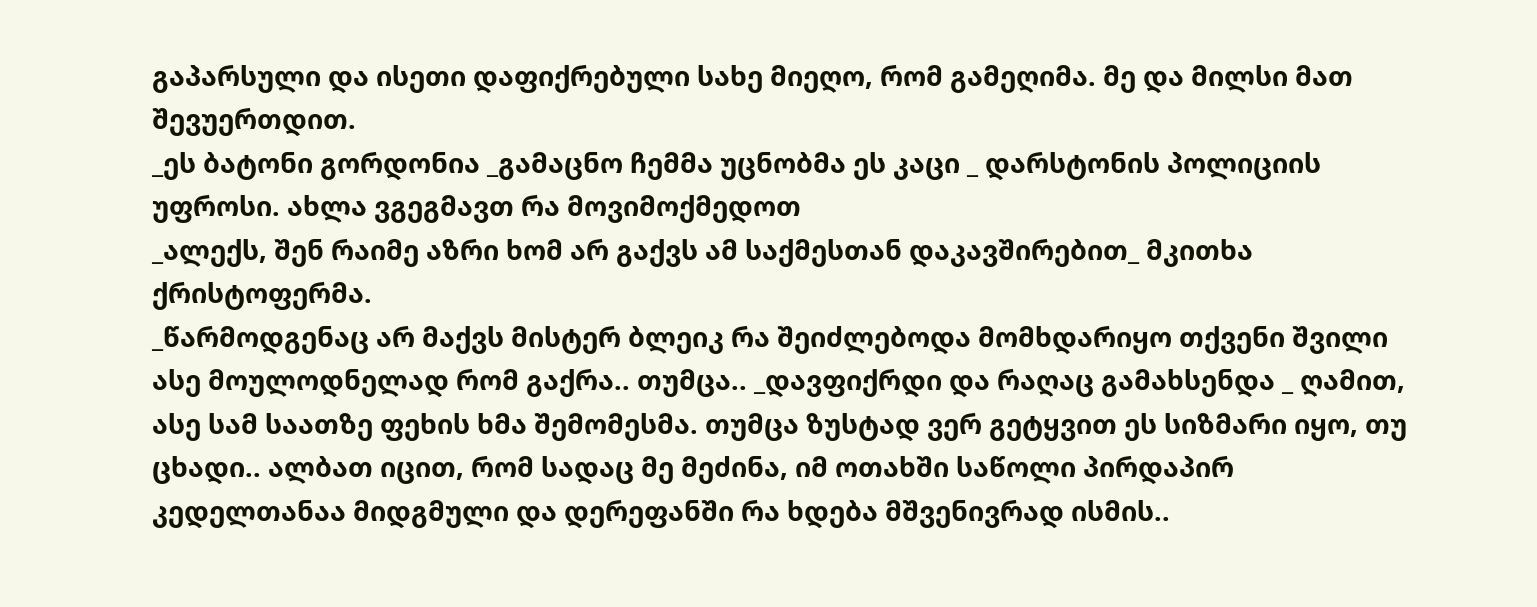გაპარსული და ისეთი დაფიქრებული სახე მიეღო, რომ გამეღიმა. მე და მილსი მათ შევუერთდით.
_ეს ბატონი გორდონია _გამაცნო ჩემმა უცნობმა ეს კაცი _ დარსტონის პოლიციის უფროსი. ახლა ვგეგმავთ რა მოვიმოქმედოთ
_ალექს, შენ რაიმე აზრი ხომ არ გაქვს ამ საქმესთან დაკავშირებით_ მკითხა ქრისტოფერმა.
_წარმოდგენაც არ მაქვს მისტერ ბლეიკ რა შეიძლებოდა მომხდარიყო თქვენი შვილი ასე მოულოდნელად რომ გაქრა.. თუმცა.. _დავფიქრდი და რაღაც გამახსენდა _ ღამით, ასე სამ საათზე ფეხის ხმა შემომესმა. თუმცა ზუსტად ვერ გეტყვით ეს სიზმარი იყო, თუ ცხადი.. ალბათ იცით, რომ სადაც მე მეძინა, იმ ოთახში საწოლი პირდაპირ კედელთანაა მიდგმული და დერეფანში რა ხდება მშვენივრად ისმის..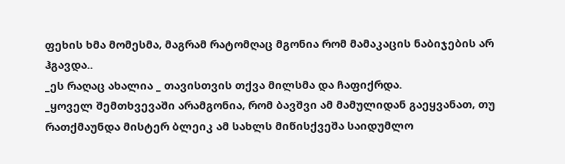ფეხის ხმა მომესმა, მაგრამ რატომღაც მგონია რომ მამაკაცის ნაბიჯების არ ჰგავდა..
_ეს რაღაც ახალია _ თავისთვის თქვა მილსმა და ჩაფიქრდა.
_ყოველ შემთხვევაში არამგონია, რომ ბავშვი ამ მამულიდან გაეყვანათ, თუ რათქმაუნდა მისტერ ბლეიკ ამ სახლს მიწისქვეშა საიდუმლო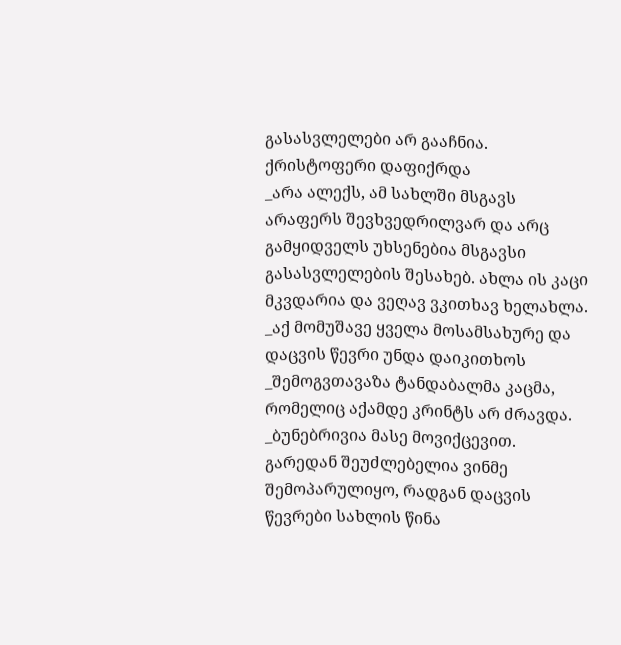გასასვლელები არ გააჩნია.
ქრისტოფერი დაფიქრდა
_არა ალექს, ამ სახლში მსგავს არაფერს შევხვედრილვარ და არც გამყიდველს უხსენებია მსგავსი გასასვლელების შესახებ. ახლა ის კაცი მკვდარია და ვეღავ ვკითხავ ხელახლა.
_აქ მომუშავე ყველა მოსამსახურე და დაცვის წევრი უნდა დაიკითხოს _შემოგვთავაზა ტანდაბალმა კაცმა, რომელიც აქამდე კრინტს არ ძრავდა.
_ბუნებრივია მასე მოვიქცევით. გარედან შეუძლებელია ვინმე შემოპარულიყო, რადგან დაცვის წევრები სახლის წინა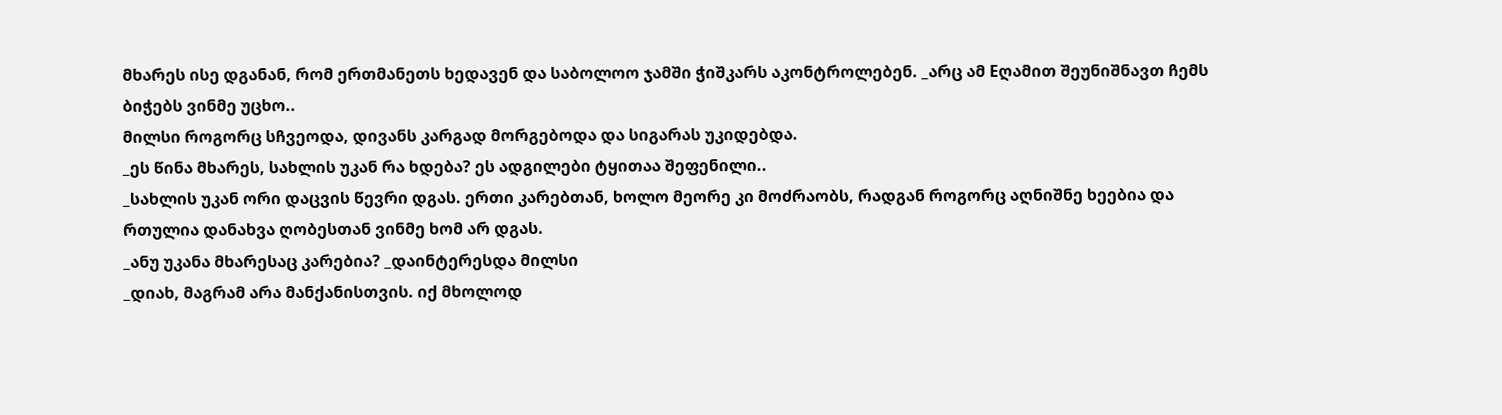მხარეს ისე დგანან, რომ ერთმანეთს ხედავენ და საბოლოო ჯამში ჭიშკარს აკონტროლებენ. _არც ამ Eღამით შეუნიშნავთ ჩემს ბიჭებს ვინმე უცხო..
მილსი როგორც სჩვეოდა, დივანს კარგად მორგებოდა და სიგარას უკიდებდა.
_ეს წინა მხარეს, სახლის უკან რა ხდება? ეს ადგილები ტყითაა შეფენილი..
_სახლის უკან ორი დაცვის წევრი დგას. ერთი კარებთან, ხოლო მეორე კი მოძრაობს, რადგან როგორც აღნიშნე ხეებია და რთულია დანახვა ღობესთან ვინმე ხომ არ დგას.
_ანუ უკანა მხარესაც კარებია? _დაინტერესდა მილსი
_დიახ, მაგრამ არა მანქანისთვის. იქ მხოლოდ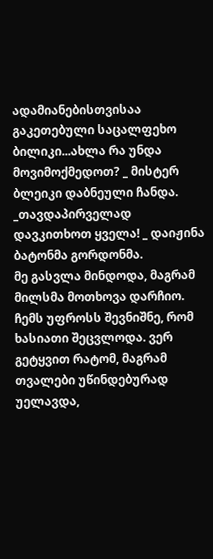ადამიანებისთვისაა გაკეთებული საცალფეხო ბილიკი...ახლა რა უნდა მოვიმოქმედოთ? _ მისტერ ბლეიკი დაბნეული ჩანდა.
_თავდაპირველად დავკითხოთ ყველა! _ დაიჟინა ბატონმა გორდონმა.
მე გასვლა მინდოდა, მაგრამ მილსმა მოთხოვა დარჩიო. ჩემს უფროსს შევნიშნე, რომ ხასიათი შეცვლოდა. ვერ გეტყვით რატომ, მაგრამ თვალები უწინდებურად უელავდა,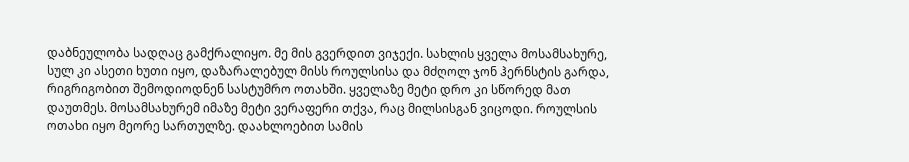დაბნეულობა სადღაც გამქრალიყო. მე მის გვერდით ვიჯექი. სახლის ყველა მოსამსახურე, სულ კი ასეთი ხუთი იყო, დაზარალებულ მისს როულსისა და მძღოლ ჯონ ჰერნსტის გარდა, რიგრიგობით შემოდიოდნენ სასტუმრო ოთახში. ყველაზე მეტი დრო კი სწორედ მათ დაუთმეს. მოსამსახურემ იმაზე მეტი ვერაფერი თქვა, რაც მილსისგან ვიცოდი. როულსის ოთახი იყო მეორე სართულზე. დაახლოებით სამის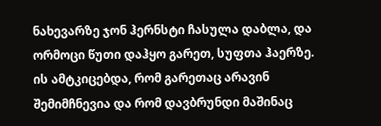ნახევარზე ჯონ ჰერნსტი ჩასულა დაბლა, და ორმოცი წუთი დაჰყო გარეთ, სუფთა ჰაერზე. ის ამტკიცებდა, რომ გარეთაც არავინ შემიმჩნევია და რომ დავბრუნდი მაშინაც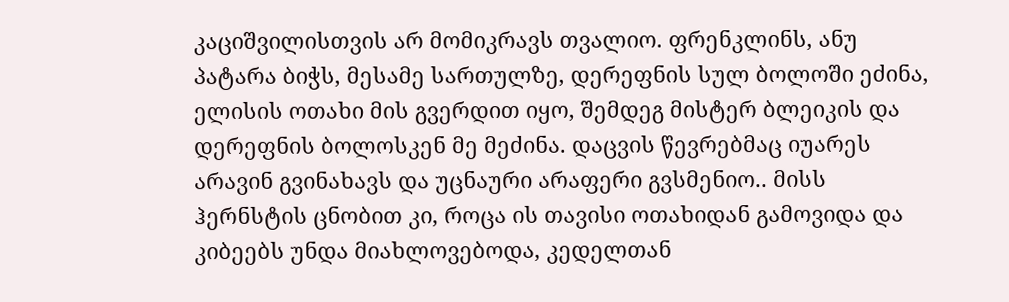კაციშვილისთვის არ მომიკრავს თვალიო. ფრენკლინს, ანუ პატარა ბიჭს, მესამე სართულზე, დერეფნის სულ ბოლოში ეძინა, ელისის ოთახი მის გვერდით იყო, შემდეგ მისტერ ბლეიკის და დერეფნის ბოლოსკენ მე მეძინა. დაცვის წევრებმაც იუარეს არავინ გვინახავს და უცნაური არაფერი გვსმენიო.. მისს ჰერნსტის ცნობით კი, როცა ის თავისი ოთახიდან გამოვიდა და კიბეებს უნდა მიახლოვებოდა, კედელთან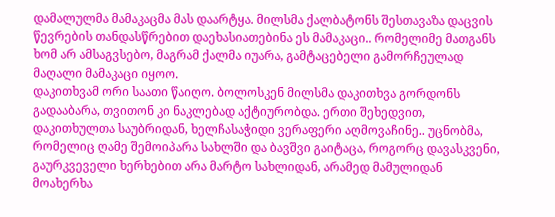დამალულმა მამაკაცმა მას დაარტყა. მილსმა ქალბატონს შესთავაზა დაცვის წევრების თანდასწრებით დაეხასიათებინა ეს მამაკაცი.. რომელიმე მათგანს ხომ არ ამსაგვსებო, მაგრამ ქალმა იუარა, გამტაცებელი გამორჩეულად მაღალი მამაკაცი იყოო.
დაკითხვამ ორი საათი წაიღო. ბოლოსკენ მილსმა დაკითხვა გორდონს გადააბარა, თვითონ კი ნაკლებად აქტიურობდა. ერთი შეხედვით, დაკითხულთა საუბრიდან, ხელჩასაჭიდი ვერაფერი აღმოვაჩინე.. უცნობმა, რომელიც ღამე შემოიპარა სახლში და ბავშვი გაიტაცა, როგორც დავასკვენი, გაურკვეველი ხერხებით არა მარტო სახლიდან, არამედ მამულიდან მოახერხა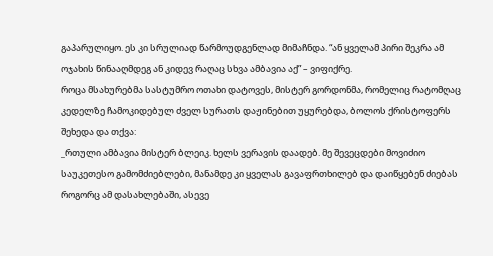გაპარულიყო. ეს კი სრულიად წარმოუდგენლად მიმაჩნდა. “ან ყველამ პირი შეკრა ამ ოჯახის წინააღმდეგ ან კიდევ რაღაც სხვა ამბავია აქ” – ვიფიქრე.
როცა მსახურებმა სასტუმრო ოთახი დატოვეს, მისტერ გორდონმა, რომელიც რატომღაც კედელზე ჩამოკიდებულ ძველ სურათს დაჟინებით უყურებდა, ბოლოს ქრისტოფერს შეხედა და თქვა:
_რთული ამბავია მისტერ ბლეიკ. ხელს ვერავის დაადებ. მე შევეცდები მოვიძიო საუკეთესო გამომძიებლები, მანამდე კი ყველას გავაფრთხილებ და დაიწყებენ ძიებას როგორც ამ დასახლებაში, ასევე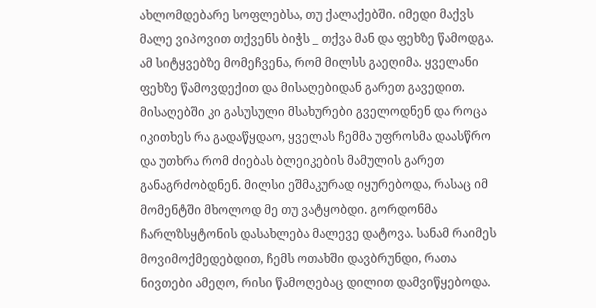ახლომდებარე სოფლებსა, თუ ქალაქებში. იმედი მაქვს მალე ვიპოვით თქვენს ბიჭს _ თქვა მან და ფეხზე წამოდგა. ამ სიტყვებზე მომეჩვენა, რომ მილსს გაეღიმა. ყველანი ფეხზე წამოვდექით და მისაღებიდან გარეთ გავედით. მისაღებში კი გასუსული მსახურები გველოდნენ და როცა იკითხეს რა გადაწყდაო, ყველას ჩემმა უფროსმა დაასწრო და უთხრა რომ ძიებას ბლეიკების მამულის გარეთ განაგრძობდნენ. მილსი ეშმაკურად იყურებოდა, რასაც იმ მომენტში მხოლოდ მე თუ ვატყობდი. გორდონმა ჩარლზსყტონის დასახლება მალევე დატოვა. სანამ რაიმეს მოვიმოქმედებდით, ჩემს ოთახში დავბრუნდი, რათა ნივთები ამეღო, რისი წამოღებაც დილით დამვიწყებოდა.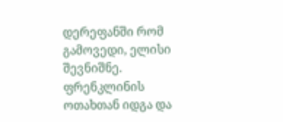დერეფანში რომ გამოვედი, ელისი შევნიშნე. ფრენკლინის ოთახთან იდგა და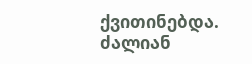ქვითინებდა.
ძალიან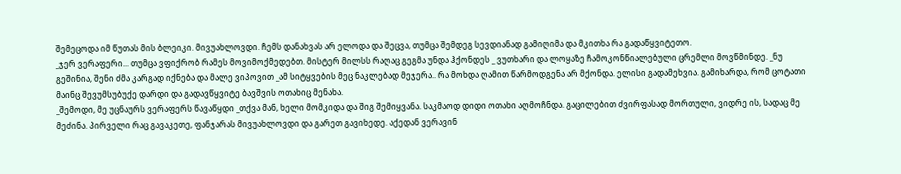შემეცოდა იმ წუთას მის ბლეიკი. მივუახლოვდი. ჩემს დანახვას არ ელოდა და შეცვა, თუმცა შემდეგ სევდიანად გამიღიმა და მკითხა რა გადაწყვიტეთო.
_ჯერ ვერაფერი... თუმცა ვფიქრობ რამეს მოვიმოქმედებთ. მისტერ მილსს რაღაც გეგმა უნდა ჰქონდეს _ ვუთხარი და ლოყაზე ჩამოკონწიალებული ცრემლი მოვწმინდე. _ნუ გეშინია, შენი ძმა კარგად იქნება და მალე ვიპოვით _ამ სიტყვების მეც ნაკლებად მეჯერა.. რა მოხდა ღამით წარმოდგენა არ მქონდა. ელისი გადამეხვია. გამიხარდა, რომ ცოტათი მაინც შევუმსუბუქე დარდი და გადავწყვიტე ბავშვის ოთახიც მენახა.
_შემოდი, მე უცნაურს ვერაფერს წავაწყდი _თქვა მან, ხელი მომკიდა და შიგ შემიყვანა. საკმაოდ დიდი ოთახი აღმოჩნდა. გაცილებით ძვირფასად მორთული, ვიდრე ის, სადაც მე მეძინა. პირველი რაც გავაკეთე, ფანჯარას მივუახლოვდი და გარეთ გავიხედე. აქედან ვერავინ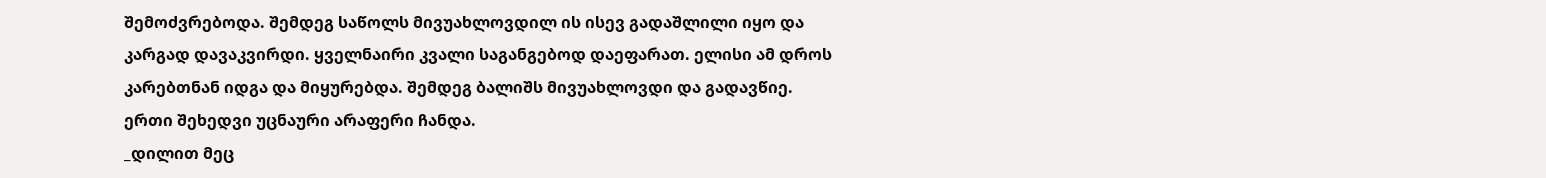შემოძვრებოდა. შემდეგ საწოლს მივუახლოვდილ ის ისევ გადაშლილი იყო და კარგად დავაკვირდი. ყველნაირი კვალი საგანგებოდ დაეფარათ. ელისი ამ დროს კარებთნან იდგა და მიყურებდა. შემდეგ ბალიშს მივუახლოვდი და გადავწიე. ერთი შეხედვი უცნაური არაფერი ჩანდა.
_დილით მეც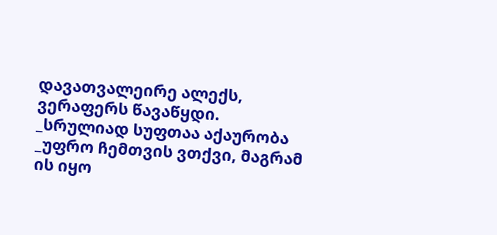დავათვალეირე ალექს, ვერაფერს წავაწყდი.
_სრულიად სუფთაა აქაურობა _უფრო ჩემთვის ვთქვი, მაგრამ ის იყო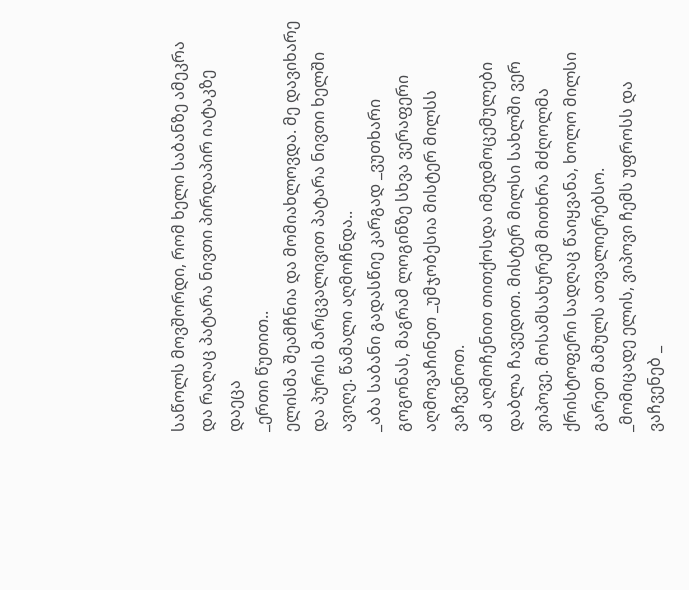საწოლს მოვშორდი, რომ ხელი საბანზე ამეკრა და რაღაც პატარა ნივთი პირდაპირ იატაკზე დაეცა
_ერთი წუთით..
ელისმა შეამჩნია და მომიახლოვდა. მე დავიხარე და პურის მარცვალივით პატარა ნივთი ხელში ავიღე. წამალი აღმოჩნდა..
_აბა საბანი გადასწიე კარგად _ვუთხარი გოგონას, მაგრამ ლოგინზე სხვა ვერაფერი აღმოვაჩინეთ _უმჯობესია მისტერ მილსს ვაჩვენოთ.
ამ აღმოჩენით თითქოსდა იმედმოცემულები დაბლა ჩავედით. მისტერ მილსი სახლში ვერ ვიპოვე. მოსამსახურემ მითხრა მძღოლმა ქრისტოფერი სადღაც წაიყვანა, ხოლო მილსი გარეთ მამულს ათვალიერებსო.
_მომიცადე ელის, ვიპოვი ჩემს უფროსს და ვაჩვენებ _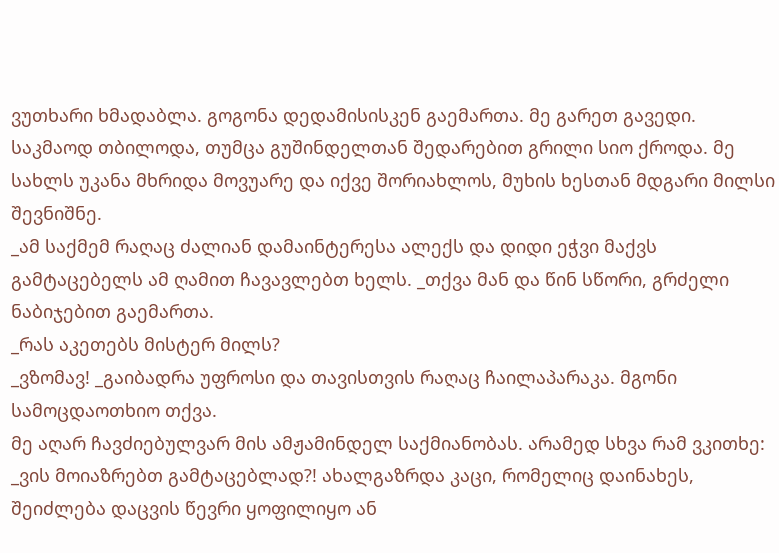ვუთხარი ხმადაბლა. გოგონა დედამისისკენ გაემართა. მე გარეთ გავედი. საკმაოდ თბილოდა, თუმცა გუშინდელთან შედარებით გრილი სიო ქროდა. მე სახლს უკანა მხრიდა მოვუარე და იქვე შორიახლოს, მუხის ხესთან მდგარი მილსი შევნიშნე.
_ამ საქმემ რაღაც ძალიან დამაინტერესა ალექს და დიდი ეჭვი მაქვს გამტაცებელს ამ ღამით ჩავავლებთ ხელს. _თქვა მან და წინ სწორი, გრძელი ნაბიჯებით გაემართა.
_რას აკეთებს მისტერ მილს?
_ვზომავ! _გაიბადრა უფროსი და თავისთვის რაღაც ჩაილაპარაკა. მგონი სამოცდაოთხიო თქვა.
მე აღარ ჩავძიებულვარ მის ამჟამინდელ საქმიანობას. არამედ სხვა რამ ვკითხე:
_ვის მოიაზრებთ გამტაცებლად?! ახალგაზრდა კაცი, რომელიც დაინახეს, შეიძლება დაცვის წევრი ყოფილიყო ან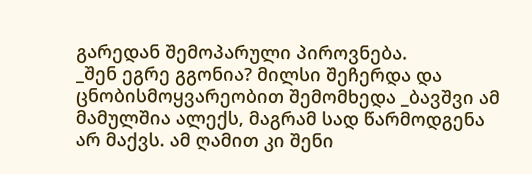გარედან შემოპარული პიროვნება.
_შენ ეგრე გგონია? მილსი შეჩერდა და ცნობისმოყვარეობით შემომხედა _ბავშვი ამ მამულშია ალექს, მაგრამ სად წარმოდგენა არ მაქვს. ამ ღამით კი შენი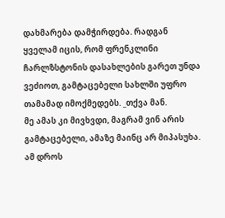დახმარება დამჭირდება. რადგან ყველამ იცის, რომ ფრენკლინი ჩარლზსტონის დასახლების გარეთ უნდა ვეძიოთ, გამტაცებელი სახლში უფრო თამამად იმოქმედებს. _თქვა მან.
მე ამას კი მივხვდი, მაგრამ ვინ არის გამტაცებელი, ამაზე მაინც არ მიპასუხა. ამ დროს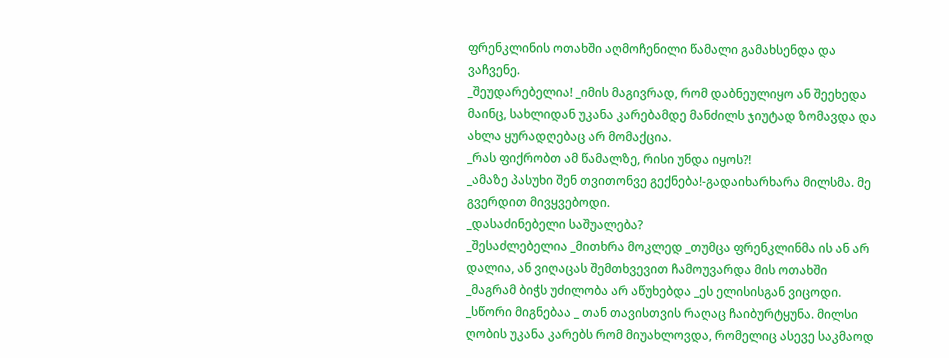ფრენკლინის ოთახში აღმოჩენილი წამალი გამახსენდა და ვაჩვენე.
_შეუდარებელია! _იმის მაგივრად, რომ დაბნეულიყო ან შეეხედა მაინც, სახლიდან უკანა კარებამდე მანძილს ჯიუტად ზომავდა და ახლა ყურადღებაც არ მომაქცია.
_რას ფიქრობთ ამ წამალზე, რისი უნდა იყოს?!
_ამაზე პასუხი შენ თვითონვე გექნება!-გადაიხარხარა მილსმა. მე გვერდით მივყვებოდი.
_დასაძინებელი საშუალება?
_შესაძლებელია _მითხრა მოკლედ _თუმცა ფრენკლინმა ის ან არ დალია, ან ვიღაცას შემთხვევით ჩამოუვარდა მის ოთახში
_მაგრამ ბიჭს უძილობა არ აწუხებდა _ეს ელისისგან ვიცოდი.
_სწორი მიგნებაა _ თან თავისთვის რაღაც ჩაიბურტყუნა. მილსი ღობის უკანა კარებს რომ მიუახლოვდა, რომელიც ასევე საკმაოდ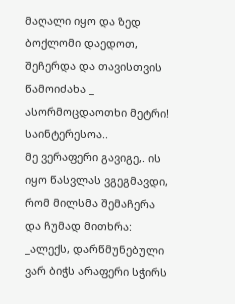მაღალი იყო და ზედ ბოქლომი დაედოთ, შეჩერდა და თავისთვის წამოიძახა _ ასორმოცდაოთხი მეტრი! საინტერესოა..
მე ვერაფერი გავიგე,. ის იყო წასვლას ვგეგმავდი, რომ მილსმა შემაჩერა და ჩუმად მითხრა:
_ალექს, დარწმუნებული ვარ ბიჭს არაფერი სჭირს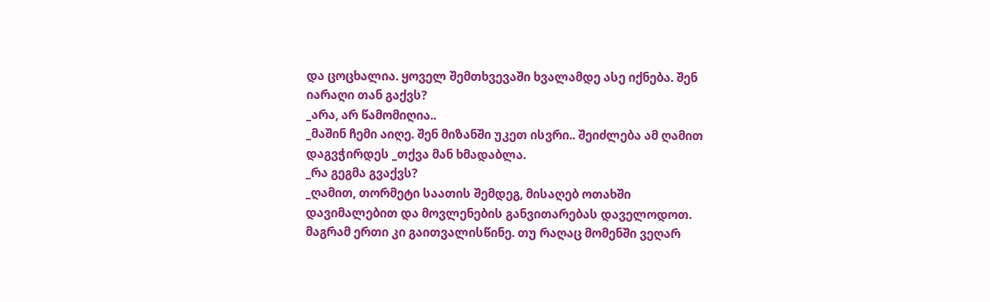და ცოცხალია. ყოველ შემთხვევაში ხვალამდე ასე იქნება. შენ იარაღი თან გაქვს?
_არა, არ წამომიღია..
_მაშინ ჩემი აიღე. შენ მიზანში უკეთ ისვრი.. შეიძლება ამ ღამით დაგვჭირდეს _თქვა მან ხმადაბლა.
_რა გეგმა გვაქვს?
_ღამით, თორმეტი საათის შემდეგ, მისაღებ ოთახში დავიმალებით და მოვლენების განვითარებას დაველოდოთ. მაგრამ ერთი კი გაითვალისწინე. თუ რაღაც მომენში ვეღარ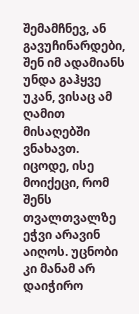შემამჩნევ, ან გავუჩინარდები, შენ იმ ადამიანს უნდა გაჰყვე უკან, ვისაც ამ ღამით მისაღებში ვნახავთ. იცოდე, ისე მოიქეცი, რომ შენს თვალთვალზე ეჭვი არავინ აიღოს. უცნობი კი მანამ არ დაიჭირო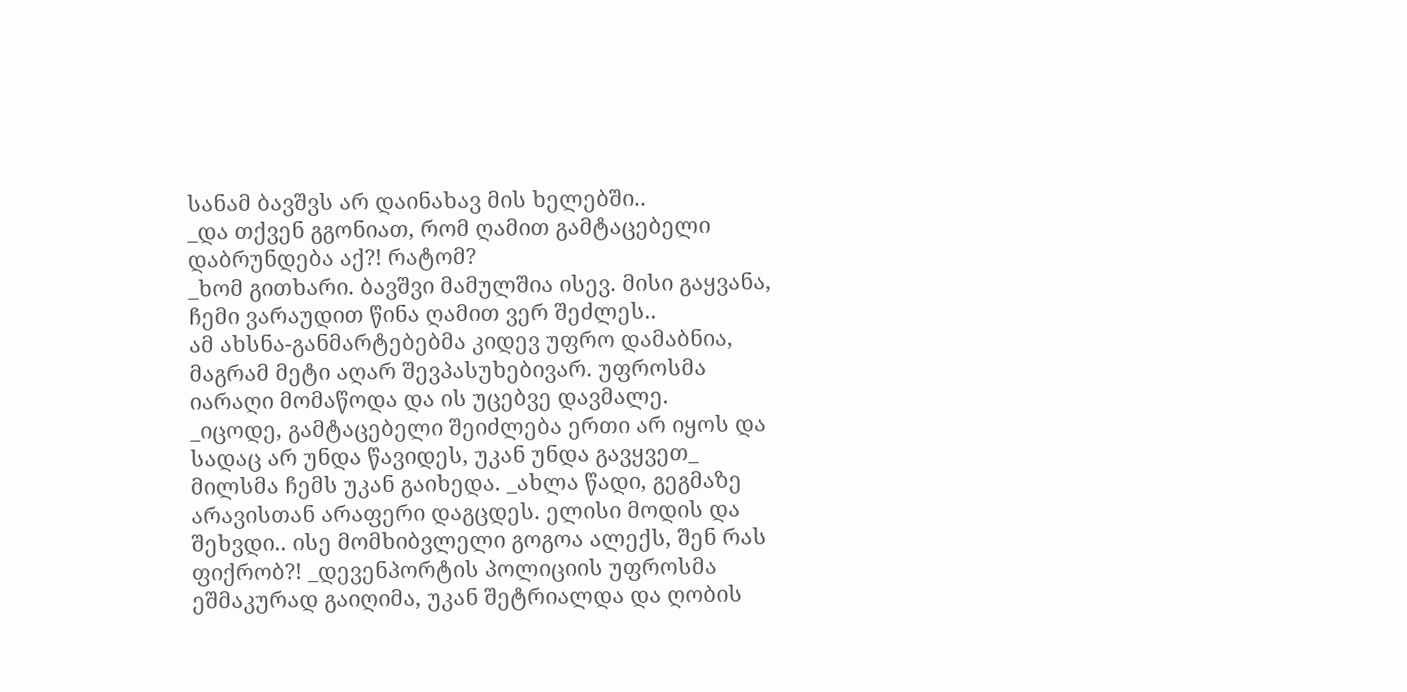სანამ ბავშვს არ დაინახავ მის ხელებში..
_და თქვენ გგონიათ, რომ ღამით გამტაცებელი დაბრუნდება აქ?! რატომ?
_ხომ გითხარი. ბავშვი მამულშია ისევ. მისი გაყვანა, ჩემი ვარაუდით წინა ღამით ვერ შეძლეს..
ამ ახსნა-განმარტებებმა კიდევ უფრო დამაბნია, მაგრამ მეტი აღარ შევპასუხებივარ. უფროსმა იარაღი მომაწოდა და ის უცებვე დავმალე.
_იცოდე, გამტაცებელი შეიძლება ერთი არ იყოს და სადაც არ უნდა წავიდეს, უკან უნდა გავყვეთ_ მილსმა ჩემს უკან გაიხედა. _ახლა წადი, გეგმაზე არავისთან არაფერი დაგცდეს. ელისი მოდის და შეხვდი.. ისე მომხიბვლელი გოგოა ალექს, შენ რას ფიქრობ?! _დევენპორტის პოლიციის უფროსმა ეშმაკურად გაიღიმა, უკან შეტრიალდა და ღობის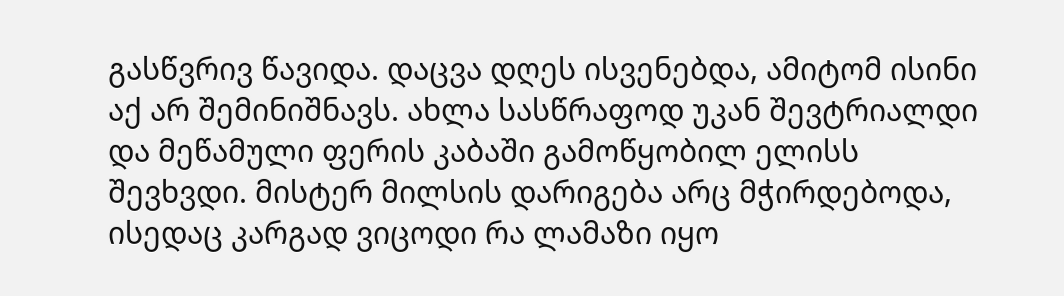გასწვრივ წავიდა. დაცვა დღეს ისვენებდა, ამიტომ ისინი აქ არ შემინიშნავს. ახლა სასწრაფოდ უკან შევტრიალდი და მეწამული ფერის კაბაში გამოწყობილ ელისს შევხვდი. მისტერ მილსის დარიგება არც მჭირდებოდა, ისედაც კარგად ვიცოდი რა ლამაზი იყო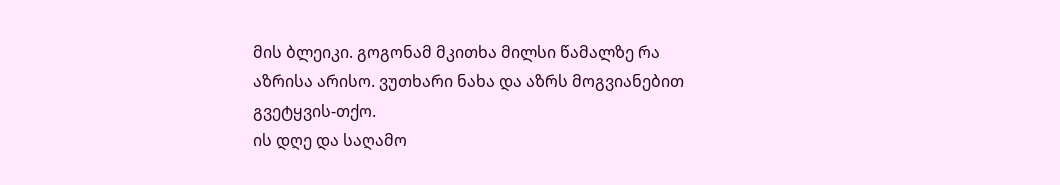მის ბლეიკი. გოგონამ მკითხა მილსი წამალზე რა აზრისა არისო. ვუთხარი ნახა და აზრს მოგვიანებით გვეტყვის-თქო.
ის დღე და საღამო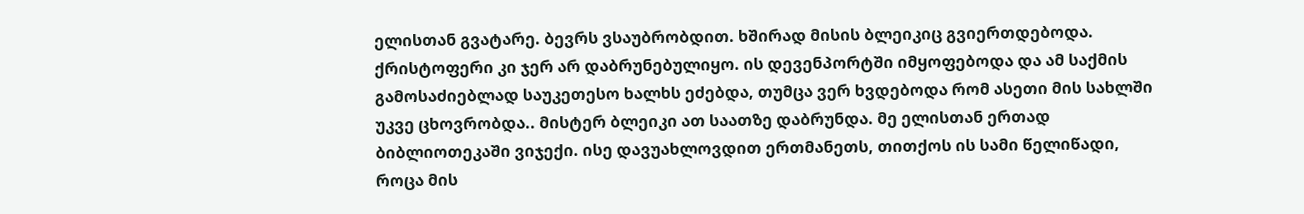ელისთან გვატარე. ბევრს ვსაუბრობდით. ხშირად მისის ბლეიკიც გვიერთდებოდა. ქრისტოფერი კი ჯერ არ დაბრუნებულიყო. ის დევენპორტში იმყოფებოდა და ამ საქმის გამოსაძიებლად საუკეთესო ხალხს ეძებდა, თუმცა ვერ ხვდებოდა რომ ასეთი მის სახლში უკვე ცხოვრობდა.. მისტერ ბლეიკი ათ საათზე დაბრუნდა. მე ელისთან ერთად ბიბლიოთეკაში ვიჯექი. ისე დავუახლოვდით ერთმანეთს, თითქოს ის სამი წელიწადი, როცა მის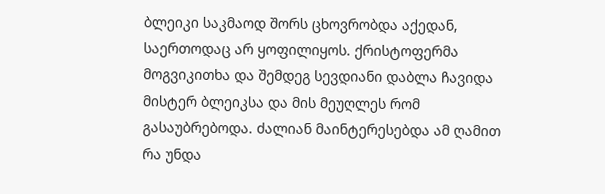ბლეიკი საკმაოდ შორს ცხოვრობდა აქედან, საერთოდაც არ ყოფილიყოს. ქრისტოფერმა მოგვიკითხა და შემდეგ სევდიანი დაბლა ჩავიდა მისტერ ბლეიკსა და მის მეუღლეს რომ გასაუბრებოდა. ძალიან მაინტერესებდა ამ ღამით რა უნდა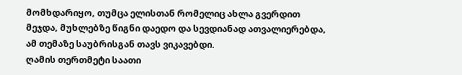მომხდარიყო, თუმცა ელისთან რომელიც ახლა გვერდით მეჯდა, მუხლებზე წიგნი დაედო და სევდიანად ათვალიერებდა, ამ თემაზე საუბრისგან თავს ვიკავებდი.
ღამის თერთმეტი საათი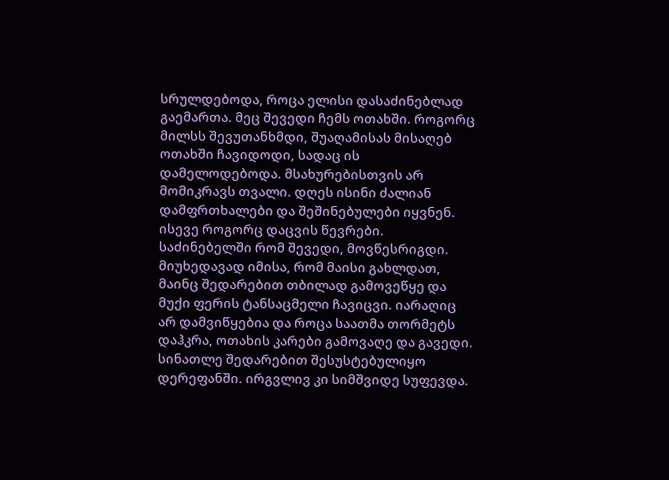სრულდებოდა, როცა ელისი დასაძინებლად გაემართა. მეც შევედი ჩემს ოთახში. როგორც მილსს შევუთანხმდი, შუაღამისას მისაღებ ოთახში ჩავიდოდი, სადაც ის დამელოდებოდა. მსახურებისთვის არ მომიკრავს თვალი. დღეს ისინი ძალიან დამფრთხალები და შეშინებულები იყვნენ. ისევე როგორც დაცვის წევრები.
საძინებელში რომ შევედი, მოვწესრიგდი. მიუხედავად იმისა, რომ მაისი გახლდათ, მაინც შედარებით თბილად გამოვეწყე და მუქი ფერის ტანსაცმელი ჩავიცვი. იარაღიც არ დამვიწყებია და როცა საათმა თორმეტს დაჰკრა, ოთახის კარები გამოვაღე და გავედი. სინათლე შედარებით შესუსტებულიყო დერეფანში. ირგვლივ კი სიმშვიდე სუფევდა.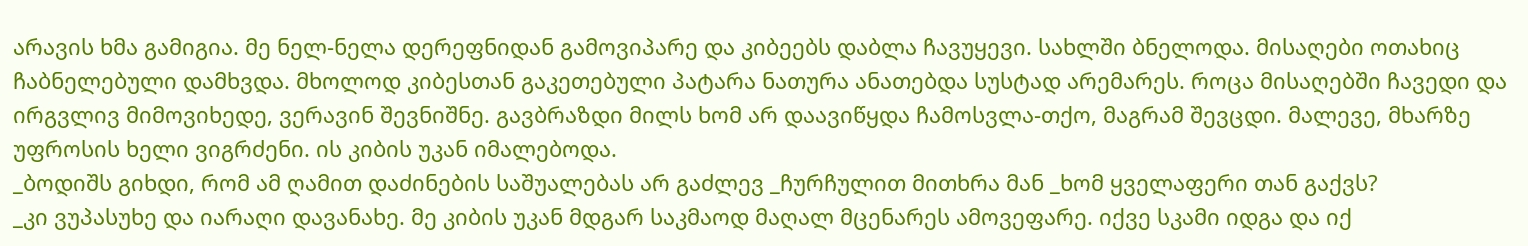არავის ხმა გამიგია. მე ნელ-ნელა დერეფნიდან გამოვიპარე და კიბეებს დაბლა ჩავუყევი. სახლში ბნელოდა. მისაღები ოთახიც ჩაბნელებული დამხვდა. მხოლოდ კიბესთან გაკეთებული პატარა ნათურა ანათებდა სუსტად არემარეს. როცა მისაღებში ჩავედი და ირგვლივ მიმოვიხედე, ვერავინ შევნიშნე. გავბრაზდი მილს ხომ არ დაავიწყდა ჩამოსვლა-თქო, მაგრამ შევცდი. მალევე, მხარზე უფროსის ხელი ვიგრძენი. ის კიბის უკან იმალებოდა.
_ბოდიშს გიხდი, რომ ამ ღამით დაძინების საშუალებას არ გაძლევ _ჩურჩულით მითხრა მან _ხომ ყველაფერი თან გაქვს?
_კი ვუპასუხე და იარაღი დავანახე. მე კიბის უკან მდგარ საკმაოდ მაღალ მცენარეს ამოვეფარე. იქვე სკამი იდგა და იქ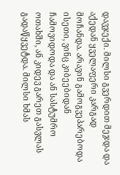დავჯექი. მილსი გვერდით მეჯდა და აქედან ყველაფერი კარგად მოჩანდა. არავინ გამოგვეპარებოდა ისეთი, ვინც კიბეებიდან ჩამოვიდოდა და ან სასტუმრო ოთახში, ან კიდევ გარეთ გასვლას გადაწყვეტდა. მილსი ხმას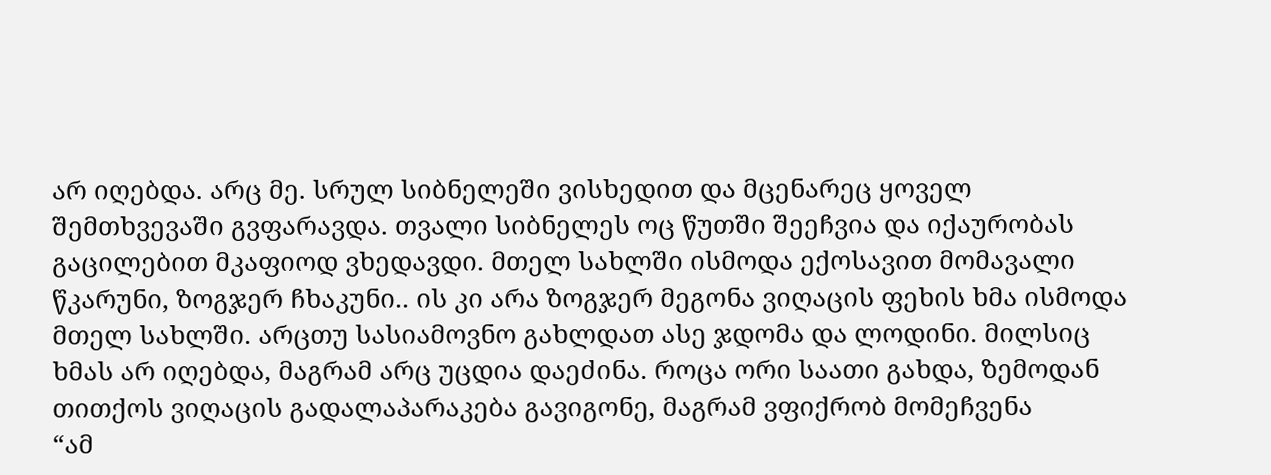არ იღებდა. არც მე. სრულ სიბნელეში ვისხედით და მცენარეც ყოველ შემთხვევაში გვფარავდა. თვალი სიბნელეს ოც წუთში შეეჩვია და იქაურობას გაცილებით მკაფიოდ ვხედავდი. მთელ სახლში ისმოდა ექოსავით მომავალი წკარუნი, ზოგჯერ ჩხაკუნი.. ის კი არა ზოგჯერ მეგონა ვიღაცის ფეხის ხმა ისმოდა მთელ სახლში. არცთუ სასიამოვნო გახლდათ ასე ჯდომა და ლოდინი. მილსიც ხმას არ იღებდა, მაგრამ არც უცდია დაეძინა. როცა ორი საათი გახდა, ზემოდან თითქოს ვიღაცის გადალაპარაკება გავიგონე, მაგრამ ვფიქრობ მომეჩვენა
“ამ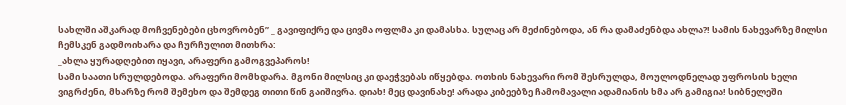სახლში აშკარად მოჩვენებები ცხოვრობენ” _ გავიფიქრე და ცივმა ოფლმა კი დამასხა. სულაც არ მეძინებოდა, ან რა დამაძენბდა ახლა?! სამის ნახევარზე მილსი ჩემსკენ გადმოიხარა და ჩურჩულით მითხრა:
_ახლა ყურადღებით იყავი, არაფერი გამოგვეპაროს!
სამი საათი სრულდებოდა. არაფერი მომხდარა. მგონი მილსიც კი დაეჭვებას იწყებდა. ოთხის ნახევარი რომ შესრულდა, მოულოდნელად უფროსის ხელი ვიგრძენი, მხარზე რომ შემეხო და შემდეგ თითი წინ გაიშივრა. დიახ! მეც დავინახე! არადა კიბეებზე ჩამომავალი ადამიანის ხმა არ გამიგია! სიბნელეში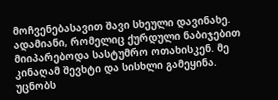მოჩვენებასავით შავი სხეული დავინახე. ადამიანი, რომელიც ქურდული ნაბიჯებით მიიპარებოდა სასტუმრო ოთახისკენ. მე კინაღამ შევხტი და სისხლი გამეყინა. უცნობს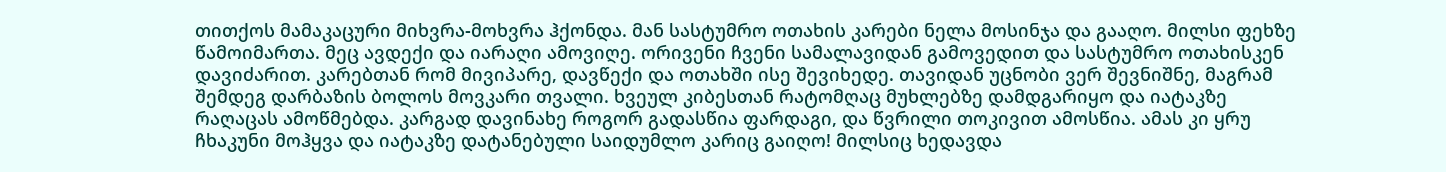თითქოს მამაკაცური მიხვრა-მოხვრა ჰქონდა. მან სასტუმრო ოთახის კარები ნელა მოსინჯა და გააღო. მილსი ფეხზე წამოიმართა. მეც ავდექი და იარაღი ამოვიღე. ორივენი ჩვენი სამალავიდან გამოვედით და სასტუმრო ოთახისკენ დავიძარით. კარებთან რომ მივიპარე, დავწექი და ოთახში ისე შევიხედე. თავიდან უცნობი ვერ შევნიშნე, მაგრამ შემდეგ დარბაზის ბოლოს მოვკარი თვალი. ხვეულ კიბესთან რატომღაც მუხლებზე დამდგარიყო და იატაკზე რაღაცას ამოწმებდა. კარგად დავინახე როგორ გადასწია ფარდაგი, და წვრილი თოკივით ამოსწია. ამას კი ყრუ ჩხაკუნი მოჰყვა და იატაკზე დატანებული საიდუმლო კარიც გაიღო! მილსიც ხედავდა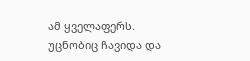ამ ყველაფერს. უცნობიც ჩავიდა და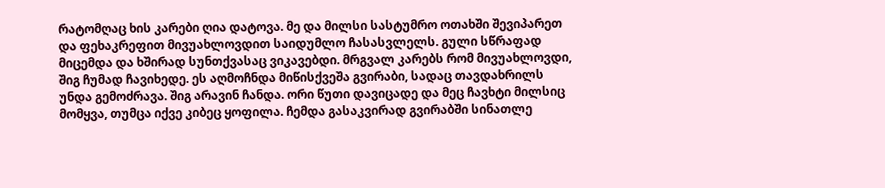რატომღაც ხის კარები ღია დატოვა. მე და მილსი სასტუმრო ოთახში შევიპარეთ და ფეხაკრეფით მივუახლოვდით საიდუმლო ჩასასვლელს. გული სწრაფად მიცემდა და ხშირად სუნთქვასაც ვიკავებდი. მრგვალ კარებს რომ მივუახლოვდი, შიგ ჩუმად ჩავიხედე. ეს აღმოჩნდა მიწისქვეშა გვირაბი, სადაც თავდახრილს უნდა გემოძრავა. შიგ არავინ ჩანდა. ორი წუთი დავიცადე და მეც ჩავხტი მილსიც მომყვა, თუმცა იქვე კიბეც ყოფილა. ჩემდა გასაკვირად გვირაბში სინათლე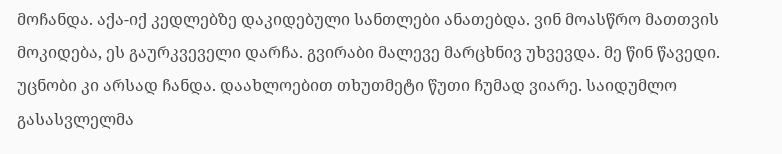მოჩანდა. აქა-იქ კედლებზე დაკიდებული სანთლები ანათებდა. ვინ მოასწრო მათთვის მოკიდება, ეს გაურკვეველი დარჩა. გვირაბი მალევე მარცხნივ უხვევდა. მე წინ წავედი. უცნობი კი არსად ჩანდა. დაახლოებით თხუთმეტი წუთი ჩუმად ვიარე. საიდუმლო გასასვლელმა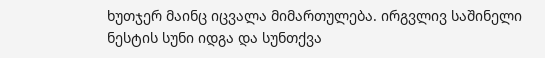ხუთჯერ მაინც იცვალა მიმართულება. ირგვლივ საშინელი ნესტის სუნი იდგა და სუნთქვა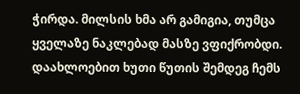ჭირდა. მილსის ხმა არ გამიგია, თუმცა ყველაზე ნაკლებად მასზე ვფიქრობდი. დაახლოებით ხუთი წუთის შემდეგ ჩემს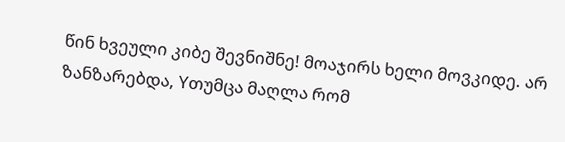წინ ხვეული კიბე შევნიშნე! მოაჯირს ხელი მოვკიდე. არ ზანზარებდა, Yთუმცა მაღლა რომ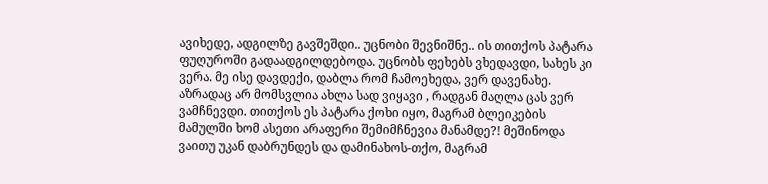ავიხედე, ადგილზე გავშეშდი.. უცნობი შევნიშნე.. ის თითქოს პატარა ფუღუროში გადაადგილდებოდა. უცნობს ფეხებს ვხედავდი, სახეს კი ვერა. მე ისე დავდექი, დაბლა რომ ჩამოეხედა, ვერ დავენახე. აზრადაც არ მომსვლია ახლა სად ვიყავი , რადგან მაღლა ცას ვერ ვამჩნევდი. თითქოს ეს პატარა ქოხი იყო, მაგრამ ბლეიკების მამულში ხომ ასეთი არაფერი შემიმჩნევია მანამდე?! მეშინოდა ვაითუ უკან დაბრუნდეს და დამინახოს-თქო, მაგრამ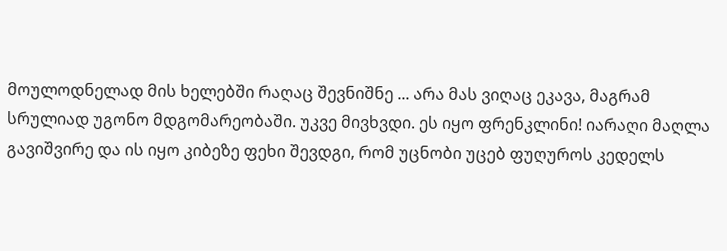მოულოდნელად მის ხელებში რაღაც შევნიშნე ... არა მას ვიღაც ეკავა, მაგრამ სრულიად უგონო მდგომარეობაში. უკვე მივხვდი. ეს იყო ფრენკლინი! იარაღი მაღლა გავიშვირე და ის იყო კიბეზე ფეხი შევდგი, რომ უცნობი უცებ ფუღუროს კედელს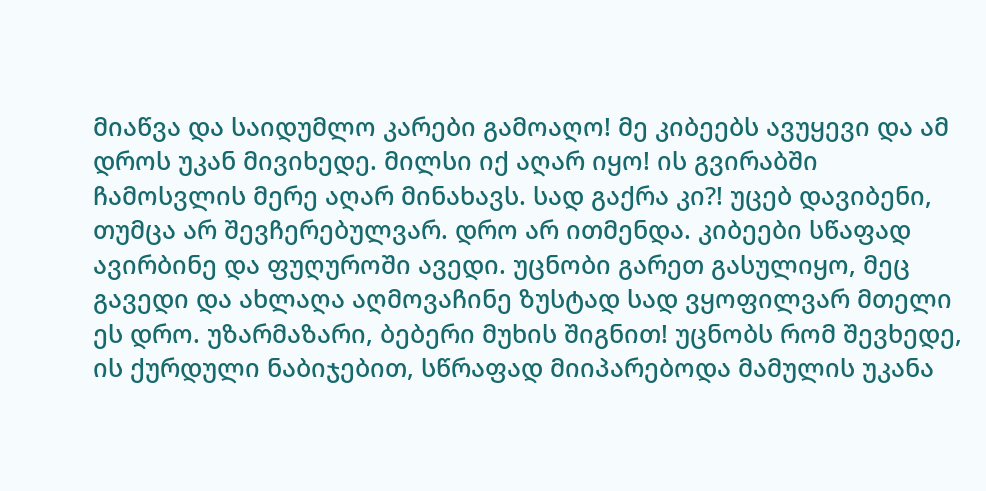მიაწვა და საიდუმლო კარები გამოაღო! მე კიბეებს ავუყევი და ამ დროს უკან მივიხედე. მილსი იქ აღარ იყო! ის გვირაბში ჩამოსვლის მერე აღარ მინახავს. სად გაქრა კი?! უცებ დავიბენი, თუმცა არ შევჩერებულვარ. დრო არ ითმენდა. კიბეები სწაფად ავირბინე და ფუღუროში ავედი. უცნობი გარეთ გასულიყო, მეც გავედი და ახლაღა აღმოვაჩინე ზუსტად სად ვყოფილვარ მთელი ეს დრო. უზარმაზარი, ბებერი მუხის შიგნით! უცნობს რომ შევხედე, ის ქურდული ნაბიჯებით, სწრაფად მიიპარებოდა მამულის უკანა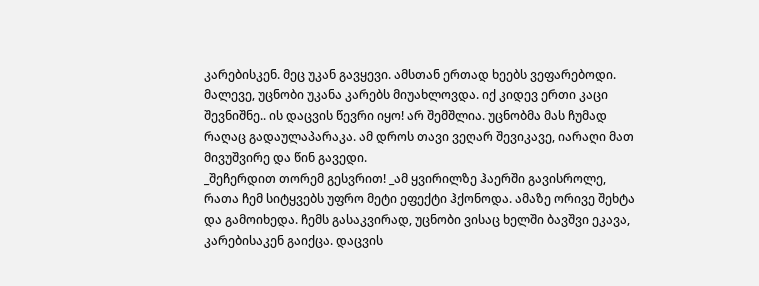კარებისკენ. მეც უკან გავყევი. ამსთან ერთად ხეებს ვეფარებოდი. მალევე, უცნობი უკანა კარებს მიუახლოვდა. იქ კიდევ ერთი კაცი შევნიშნე.. ის დაცვის წევრი იყო! არ შემშლია. უცნობმა მას ჩუმად რაღაც გადაულაპარაკა. ამ დროს თავი ვეღარ შევიკავე, იარაღი მათ მივუშვირე და წინ გავედი.
_შეჩერდით თორემ გესვრით! _ამ ყვირილზე ჰაერში გავისროლე, რათა ჩემ სიტყვებს უფრო მეტი ეფექტი ჰქონოდა. ამაზე ორივე შეხტა და გამოიხედა. ჩემს გასაკვირად, უცნობი ვისაც ხელში ბავშვი ეკავა, კარებისაკენ გაიქცა. დაცვის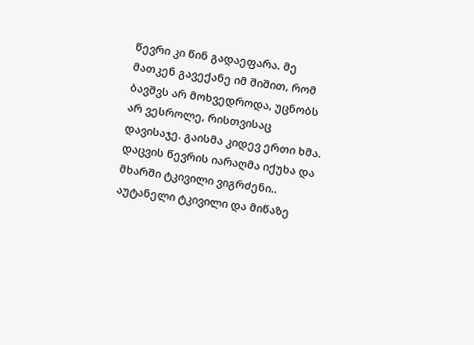წევრი კი წინ გადაეფარა. მე მათკენ გავექანე იმ შიშით, რომ ბავშვს არ მოხვედროდა, უცნობს არ ვესროლე, რისთვისაც დავისაჯე. გაისმა კიდევ ერთი ხმა. დაცვის წევრის იარაღმა იქუხა და მხარში ტკივილი ვიგრძენი.. აუტანელი ტკივილი და მიწაზე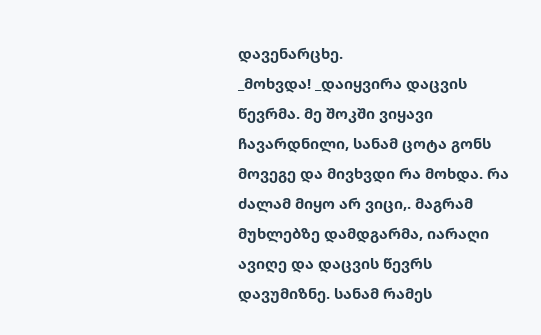დავენარცხე.
_მოხვდა! _დაიყვირა დაცვის წევრმა. მე შოკში ვიყავი ჩავარდნილი, სანამ ცოტა გონს მოვეგე და მივხვდი რა მოხდა. რა ძალამ მიყო არ ვიცი,. მაგრამ მუხლებზე დამდგარმა, იარაღი ავიღე და დაცვის წევრს დავუმიზნე. სანამ რამეს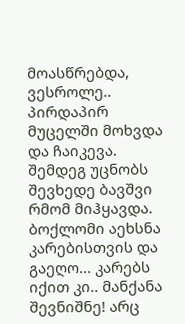მოასწრებდა, ვესროლე.. პირდაპირ მუცელში მოხვდა და ჩაიკევა. შემდეგ უცნობს შევხედე ბავშვი რმომ მიჰყავდა. ბოქლომი აეხსნა კარებისთვის და გაეღო... კარებს იქით კი.. მანქანა შევნიშნე! არც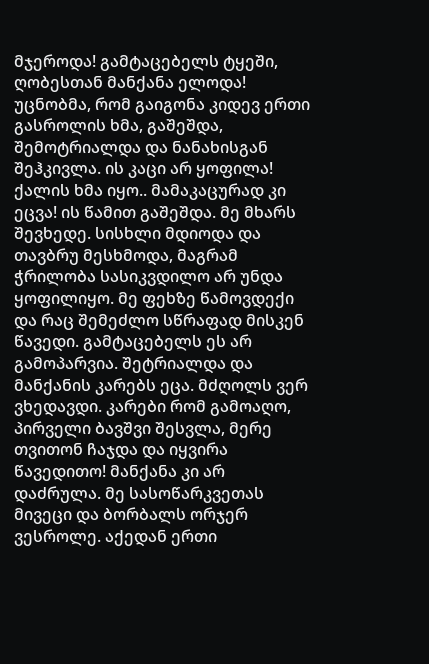მჯეროდა! გამტაცებელს ტყეში, ღობესთან მანქანა ელოდა! უცნობმა, რომ გაიგონა კიდევ ერთი გასროლის ხმა, გაშეშდა, შემოტრიალდა და ნანახისგან შეჰკივლა. ის კაცი არ ყოფილა! ქალის ხმა იყო.. მამაკაცურად კი ეცვა! ის წამით გაშეშდა. მე მხარს შევხედე. სისხლი მდიოდა და თავბრუ მესხმოდა, მაგრამ ჭრილობა სასიკვდილო არ უნდა ყოფილიყო. მე ფეხზე წამოვდექი და რაც შემეძლო სწრაფად მისკენ წავედი. გამტაცებელს ეს არ გამოპარვია. შეტრიალდა და მანქანის კარებს ეცა. მძღოლს ვერ ვხედავდი. კარები რომ გამოაღო, პირველი ბავშვი შესვლა, მერე თვითონ ჩაჯდა და იყვირა წავედითო! მანქანა კი არ დაძრულა. მე სასოწარკვეთას მივეცი და ბორბალს ორჯერ ვესროლე. აქედან ერთი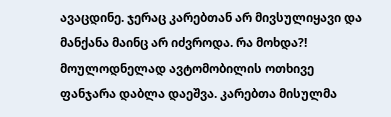ავაცდინე. ჯერაც კარებთან არ მივსულიყავი და მანქანა მაინც არ იძვროდა. რა მოხდა?! მოულოდნელად ავტომობილის ოთხივე ფანჯარა დაბლა დაეშვა. კარებთა მისულმა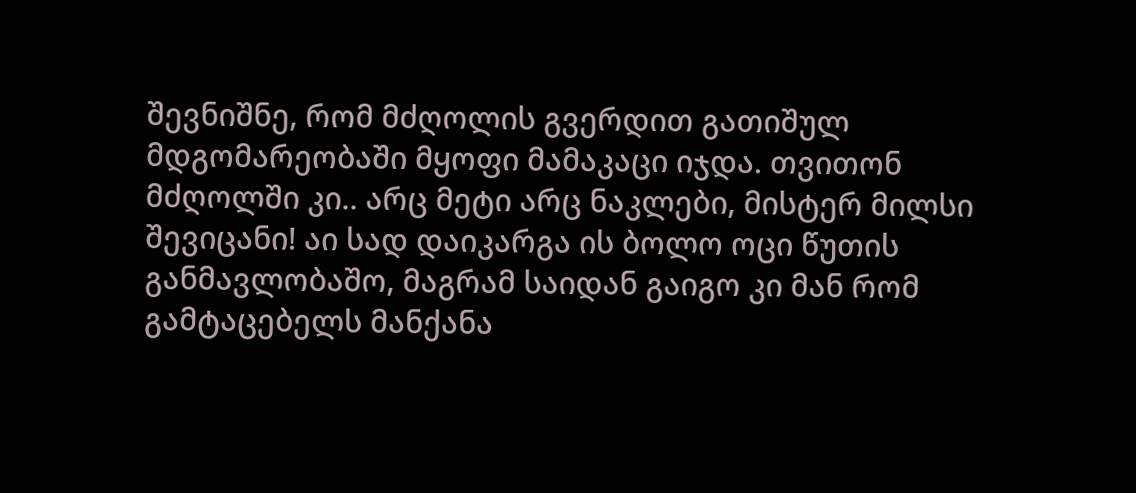შევნიშნე, რომ მძღოლის გვერდით გათიშულ მდგომარეობაში მყოფი მამაკაცი იჯდა. თვითონ მძღოლში კი.. არც მეტი არც ნაკლები, მისტერ მილსი შევიცანი! აი სად დაიკარგა ის ბოლო ოცი წუთის განმავლობაშო, მაგრამ საიდან გაიგო კი მან რომ გამტაცებელს მანქანა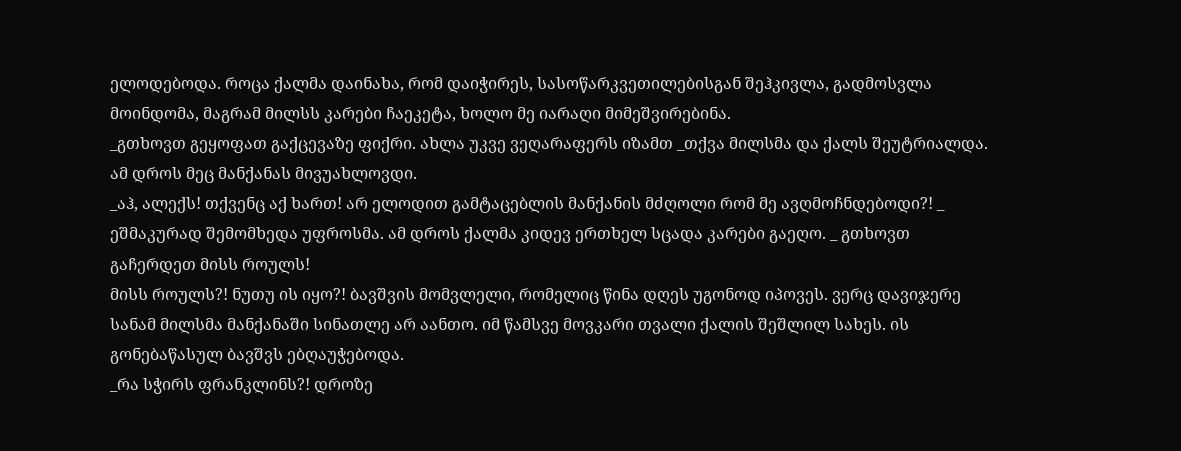ელოდებოდა. როცა ქალმა დაინახა, რომ დაიჭირეს, სასოწარკვეთილებისგან შეჰკივლა, გადმოსვლა მოინდომა, მაგრამ მილსს კარები ჩაეკეტა, ხოლო მე იარაღი მიმეშვირებინა.
_გთხოვთ გეყოფათ გაქცევაზე ფიქრი. ახლა უკვე ვეღარაფერს იზამთ _თქვა მილსმა და ქალს შეუტრიალდა. ამ დროს მეც მანქანას მივუახლოვდი.
_აჰ, ალექს! თქვენც აქ ხართ! არ ელოდით გამტაცებლის მანქანის მძღოლი რომ მე ავღმოჩნდებოდი?! _ ეშმაკურად შემომხედა უფროსმა. ამ დროს ქალმა კიდევ ერთხელ სცადა კარები გაეღო. _ გთხოვთ გაჩერდეთ მისს როულს!
მისს როულს?! ნუთუ ის იყო?! ბავშვის მომვლელი, რომელიც წინა დღეს უგონოდ იპოვეს. ვერც დავიჯერე სანამ მილსმა მანქანაში სინათლე არ აანთო. იმ წამსვე მოვკარი თვალი ქალის შეშლილ სახეს. ის გონებაწასულ ბავშვს ებღაუჭებოდა.
_რა სჭირს ფრანკლინს?! დროზე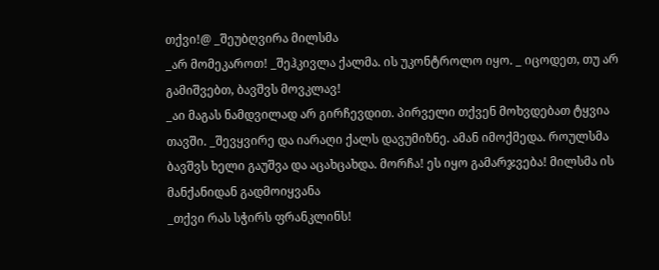თქვი!@ _შეუბღვირა მილსმა
_არ მომეკაროთ! _შეჰკივლა ქალმა. ის უკონტროლო იყო. _ იცოდეთ, თუ არ გამიშვებთ, ბავშვს მოვკლავ!
_აი მაგას ნამდვილად არ გირჩევდით. პირველი თქვენ მოხვდებათ ტყვია თავში. _შევყვირე და იარაღი ქალს დავუმიზნე. ამან იმოქმედა. როულსმა ბავშვს ხელი გაუშვა და აცახცახდა. მორჩა! ეს იყო გამარჯვება! მილსმა ის მანქანიდან გადმოიყვანა
_თქვი რას სჭირს ფრანკლინს!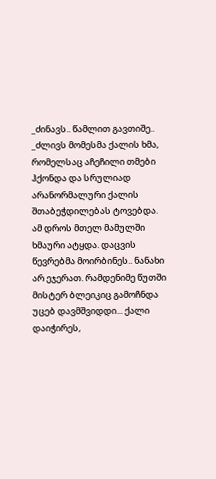_ძინავს.. წამლით გავთიშე.. _ძლივს მომესმა ქალის ხმა, რომელსაც აჩეჩილი თმები ჰქონდა და სრულიად არანორმალური ქალის შთაბეჭდილებას ტოვებდა.
ამ დროს მთელ მამულში ხმაური ატყდა. დაცვის წევრებმა მოირბინეს.. ნანახი არ ეჯერათ. რამდენიმე წუთში მისტერ ბლეიკიც გამოჩნდა უცებ დავმშვიდდი... ქალი დაიჭირეს,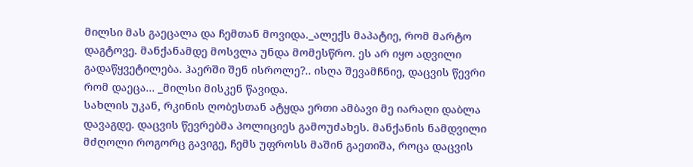მილსი მას გაეცალა და ჩემთან მოვიდა._ალექს მაპატიე, რომ მარტო დაგტოვე. მანქანამდე მოსვლა უნდა მომესწრო. ეს არ იყო ადვილი გადაწყვეტილება. ჰაერში შენ ისროლე?.. ისღა შევამჩნიე, დაცვის წევრი რომ დაეცა... _მილსი მისკენ წავიდა.
სახლის უკან, რკინის ღობესთან ატყდა ერთი ამბავი მე იარაღი დაბლა დავაგდე. დაცვის წევრებმა პოლიციეს გამოუძახეს. მანქანის ნამდვილი მძღოლი როგორც გავიგე, ჩემს უფროსს მაშინ გაეთიშა, როცა დაცვის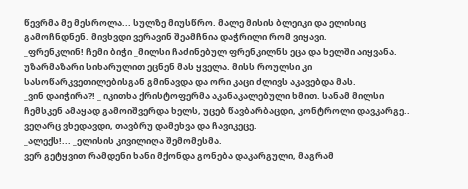წევრმა მე მესროლა... სულზე მიუსწრო. მალე მისის ბლეიკი და ელისიც გამოჩნდნენ. მივხვდი ვერავინ შეამჩნია დაჭრილი რომ ვიყავი.
_ფრენკლინ! ჩემი ბიჭი _მილსი ჩაძინებულ ფრენკილნს ეცა და ხელში აიყვანა. უზარმაზარი სიხარულით ეცნენ მას ყველა. მისს როულსი კი სასოწარკვეთილებისგან გმინავდა და ორი კაცი ძლივს აკავებდა მას.
_ვინ დაიჭირა?! _ იკითხა ქრისტოფერმა აკანაკალებული ხმით. სანამ მილსი ჩემსკენ ამაყად გამოიშვერდა ხელს, უცებ წავბარბაცდი, კონტროლი დავკარგე.. ვეღარც ვხედავდი, თავბრუ დამეხვა და ჩავიკეცე.
_ალექს!... _ელისის კივილიღა შემომესმა.
ვერ გეტყვით რამდენი ხანი მქონდა გონება დაკარგული, მაგრამ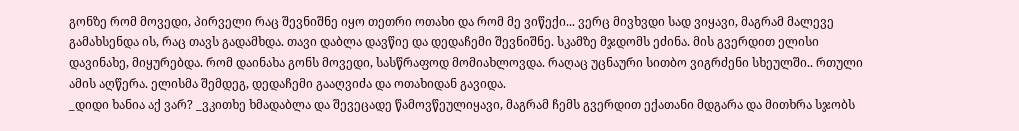გონზე რომ მოვედი, პირველი რაც შევნიშნე იყო თეთრი ოთახი და რომ მე ვიწექი... ვერც მივხვდი სად ვიყავი, მაგრამ მალევე გამახსენდა ის, რაც თავს გადამხდა. თავი დაბლა დავწიე და დედაჩემი შევნიშნე. სკამზე მჯდომს ეძინა. მის გვერდით ელისი დავინახე, მიყურებდა. რომ დაინახა გონს მოვედი, სასწრაფოდ მომიახლოვდა. რაღაც უცნაური სითბო ვიგრძენი სხეულში.. რთული ამის აღწერა. ელისმა შემდეგ, დედაჩემი გააღვიძა და ოთახიდან გავიდა.
_დიდი ხანია აქ ვარ? _ვკითხე ხმადაბლა და შევეცადე წამოვწეულიყავი, მაგრამ ჩემს გვერდით ექათანი მდგარა და მითხრა სჯობს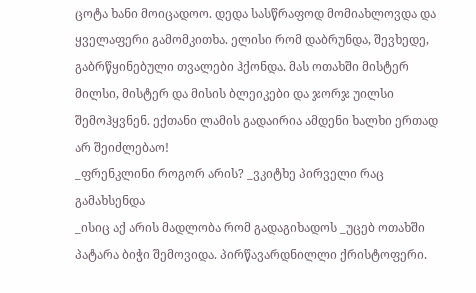ცოტა ხანი მოიცადოო. დედა სასწრაფოდ მომიახლოვდა და ყველაფერი გამომკითხა. ელისი რომ დაბრუნდა, შევხედე, გაბრწყინებული თვალები ჰქონდა. მას ოთახში მისტერ მილსი, მისტერ და მისის ბლეიკები და ჯორჯ უილსი შემოჰყვნენ. ექთანი ლამის გადაირია ამდენი ხალხი ერთად არ შეიძლებაო!
_ფრენკლინი როგორ არის? _ვკიტხე პირველი რაც გამახსენდა
_ისიც აქ არის მადლობა რომ გადაგიხადოს _უცებ ოთახში პატარა ბიჭი შემოვიდა. პირწავარდნილლი ქრისტოფერი.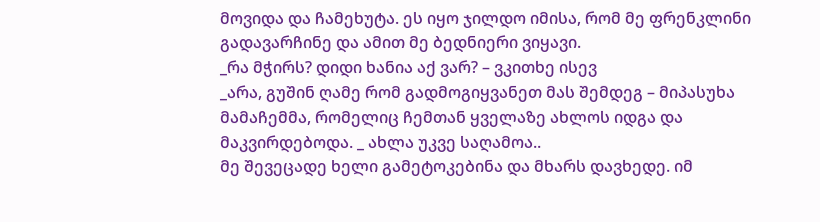მოვიდა და ჩამეხუტა. ეს იყო ჯილდო იმისა, რომ მე ფრენკლინი გადავარჩინე და ამით მე ბედნიერი ვიყავი.
_რა მჭირს? დიდი ხანია აქ ვარ? – ვკითხე ისევ
_არა, გუშინ ღამე რომ გადმოგიყვანეთ მას შემდეგ – მიპასუხა მამაჩემმა, რომელიც ჩემთან ყველაზე ახლოს იდგა და მაკვირდებოდა. _ ახლა უკვე საღამოა..
მე შევეცადე ხელი გამეტოკებინა და მხარს დავხედე. იმ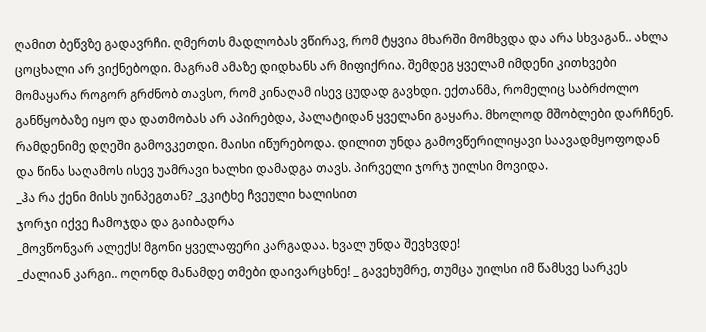ღამით ბეწვზე გადავრჩი. ღმერთს მადლობას ვწირავ, რომ ტყვია მხარში მომხვდა და არა სხვაგან.. ახლა ცოცხალი არ ვიქნებოდი. მაგრამ ამაზე დიდხანს არ მიფიქრია. შემდეგ ყველამ იმდენი კითხვები მომაყარა როგორ გრძნობ თავსო, რომ კინაღამ ისევ ცუდად გავხდი. ექთანმა, რომელიც საბრძოლო განწყობაზე იყო და დათმობას არ აპირებდა, პალატიდან ყველანი გაყარა. მხოლოდ მშობლები დარჩნენ.
რამდენიმე დღეში გამოვკეთდი. მაისი იწურებოდა. დილით უნდა გამოვწერილიყავი საავადმყოფოდან და წინა საღამოს ისევ უამრავი ხალხი დამადგა თავს. პირველი ჯორჯ უილსი მოვიდა.
_ჰა რა ქენი მისს უინპეგთან? _ვკიტხე ჩვეული ხალისით
ჯორჯი იქვე ჩამოჯდა და გაიბადრა
_მოვწონვარ ალექს! მგონი ყველაფერი კარგადაა. ხვალ უნდა შევხვდე!
_ძალიან კარგი.. ოღონდ მანამდე თმები დაივარცხნე! _ გავეხუმრე, თუმცა უილსი იმ წამსვე სარკეს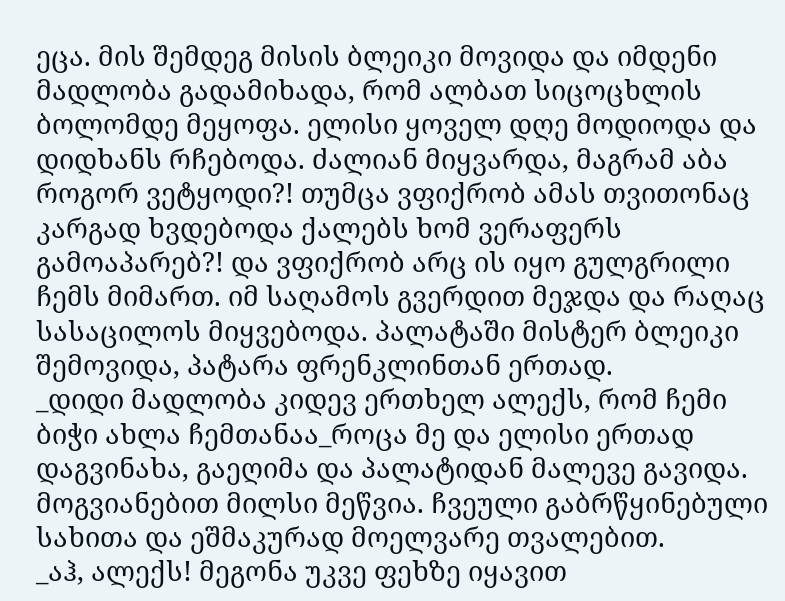ეცა. მის შემდეგ მისის ბლეიკი მოვიდა და იმდენი მადლობა გადამიხადა, რომ ალბათ სიცოცხლის ბოლომდე მეყოფა. ელისი ყოველ დღე მოდიოდა და დიდხანს რჩებოდა. ძალიან მიყვარდა, მაგრამ აბა როგორ ვეტყოდი?! თუმცა ვფიქრობ ამას თვითონაც კარგად ხვდებოდა ქალებს ხომ ვერაფერს გამოაპარებ?! და ვფიქრობ არც ის იყო გულგრილი ჩემს მიმართ. იმ საღამოს გვერდით მეჯდა და რაღაც სასაცილოს მიყვებოდა. პალატაში მისტერ ბლეიკი შემოვიდა, პატარა ფრენკლინთან ერთად.
_დიდი მადლობა კიდევ ერთხელ ალექს, რომ ჩემი ბიჭი ახლა ჩემთანაა_როცა მე და ელისი ერთად დაგვინახა, გაეღიმა და პალატიდან მალევე გავიდა. მოგვიანებით მილსი მეწვია. ჩვეული გაბრწყინებული სახითა და ეშმაკურად მოელვარე თვალებით.
_აჰ, ალექს! მეგონა უკვე ფეხზე იყავით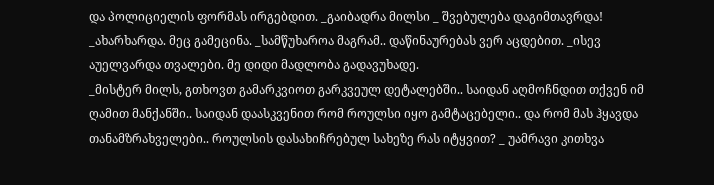და პოლიციელის ფორმას ირგებდით. _გაიბადრა მილსი _ შვებულება დაგიმთავრდა! _ახარხარდა. მეც გამეცინა. _სამწუხაროა მაგრამ.. დაწინაურებას ვერ აცდებით. _ისევ აუელვარდა თვალები. მე დიდი მადლობა გადავუხადე.
_მისტერ მილს, გთხოვთ გამარკვიოთ გარკვეულ დეტალებში.. საიდან აღმოჩნდით თქვენ იმ ღამით მანქანში.. საიდან დაასკვენით რომ როულსი იყო გამტაცებელი.. და რომ მას ჰყავდა თანამზრახველები.. როულსის დასახიჩრებულ სახეზე რას იტყვით? _ უამრავი კითხვა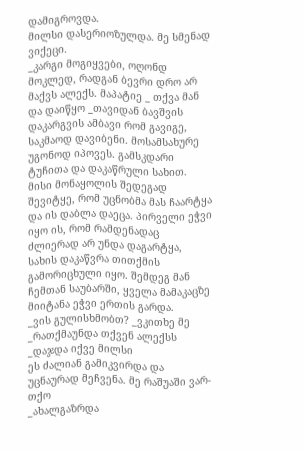დამიგროვდა.
მილსი დასერიოზულდა. მე სმენად ვიქეცი.
_კარგი მოგიყვები, ოღონდ მოკლედ, რადგან ბევრი დრო არ მაქვს ალექს. მაპატიე _ თქვა მან და დაიწყო _თავიდან ბავშვის დაკარგვის ამბავი რომ გავიგე, საკმაოდ დავიბენი. მოსამსახურე უგონოდ იპოვეს. გამსკდარი ტუჩითა და დაკაწრული სახით. მისი მონაყოლის შედეგად შევიტყე, რომ უცნობმა მას ჩაარტყა და ის დაბლა დაეცა. პირველი ეჭვი იყო ის, რომ რამდენადაც ძლიერად არ უნდა დაგარტყა, სახის დაკაწვრა თითქმის გამორიცხული იყო. შემდეგ მან ჩემთან საუბარში, ყველა მამაკაცზე მიიტანა ეჭვი ერთის გარდა.
_ვის გულისხმობთ? _ვკითხე მე
_რათქმაუნდა თქვენ ალექსს _დაჯდა იქვე მილსი
ეს ძალიან გამიკვირდა და უცნაურად მეჩვენა. მე რაშუაში ვარ-თქო
_ახალგაზრდა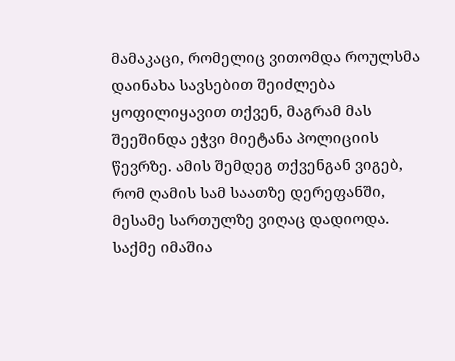მამაკაცი, რომელიც ვითომდა როულსმა დაინახა სავსებით შეიძლება ყოფილიყავით თქვენ, მაგრამ მას შეეშინდა ეჭვი მიეტანა პოლიციის წევრზე. ამის შემდეგ თქვენგან ვიგებ, რომ ღამის სამ საათზე დერეფანში, მესამე სართულზე ვიღაც დადიოდა. საქმე იმაშია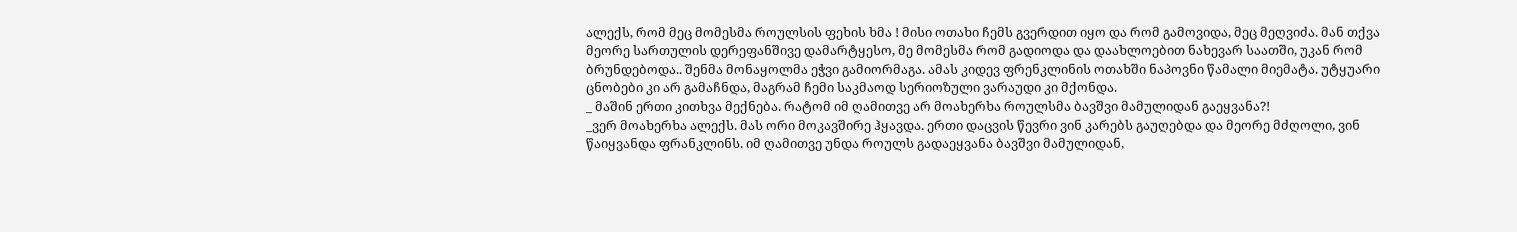ალექს, რომ მეც მომესმა როულსის ფეხის ხმა ! მისი ოთახი ჩემს გვერდით იყო და რომ გამოვიდა, მეც მეღვიძა. მან თქვა მეორე სართულის დერეფანშივე დამარტყესო, მე მომესმა რომ გადიოდა და დაახლოებით ნახევარ საათში, უკან რომ ბრუნდებოდა.. შენმა მონაყოლმა ეჭვი გამიორმაგა. ამას კიდევ ფრენკლინის ოთახში ნაპოვნი წამალი მიემატა. უტყუარი ცნობები კი არ გამაჩნდა, მაგრამ ჩემი საკმაოდ სერიოზული ვარაუდი კი მქონდა.
_ მაშინ ერთი კითხვა მექნება. რატომ იმ ღამითვე არ მოახერხა როულსმა ბავშვი მამულიდან გაეყვანა?!
_ვერ მოახერხა ალექს. მას ორი მოკავშირე ჰყავდა. ერთი დაცვის წევრი ვინ კარებს გაუღებდა და მეორე მძღოლი, ვინ წაიყვანდა ფრანკლინს. იმ ღამითვე უნდა როულს გადაეყვანა ბავშვი მამულიდან,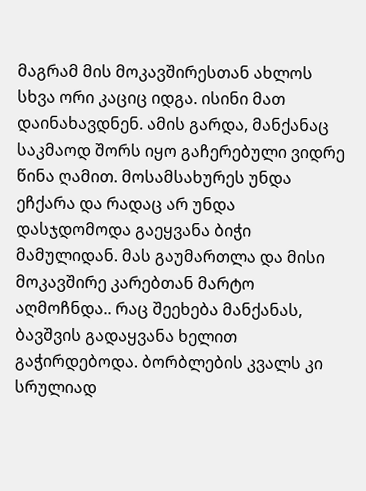მაგრამ მის მოკავშირესთან ახლოს სხვა ორი კაციც იდგა. ისინი მათ დაინახავდნენ. ამის გარდა, მანქანაც საკმაოდ შორს იყო გაჩერებული ვიდრე წინა ღამით. მოსამსახურეს უნდა ეჩქარა და რადაც არ უნდა დასჯდომოდა გაეყვანა ბიჭი მამულიდან. მას გაუმართლა და მისი მოკავშირე კარებთან მარტო აღმოჩნდა.. რაც შეეხება მანქანას, ბავშვის გადაყვანა ხელით გაჭირდებოდა. ბორბლების კვალს კი სრულიად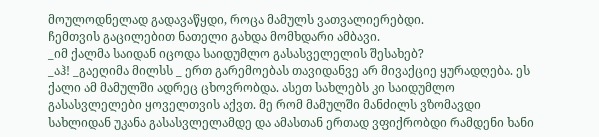მოულოდნელად გადავაწყდი, როცა მამულს ვათვალიერებდი.
ჩემთვის გაცილებით ნათელი გახდა მომხდარი ამბავი.
_იმ ქალმა საიდან იცოდა საიდუმლო გასასველელის შესახებ?
_აჰ! _გაეღიმა მილსს _ ერთ გარემოებას თავიდანვე არ მივაქციე ყურადღება. ეს ქალი ამ მამულში ადრეც ცხოვრობდა. ასეთ სახლებს კი საიდუმლო გასასვლელები ყოველთვის აქვთ. მე რომ მამულში მანძილს ვზომავდი სახლიდან უკანა გასასვლელამდე და ამასთან ერთად ვფიქრობდი რამდენი ხანი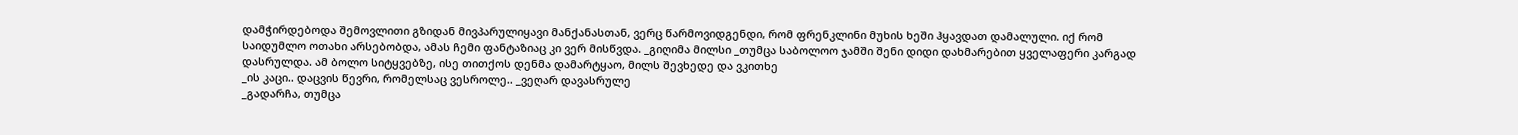დამჭირდებოდა შემოვლითი გზიდან მივპარულიყავი მანქანასთან, ვერც წარმოვიდგენდი, რომ ფრენკლინი მუხის ხეში ჰყავდათ დამალული. იქ რომ საიდუმლო ოთახი არსებობდა, ამას ჩემი ფანტაზიაც კი ვერ მისწვდა. _გიღიმა მილსი _თუმცა საბოლოო ჯამში შენი დიდი დახმარებით ყველაფერი კარგად დასრულდა. ამ ბოლო სიტყვებზე, ისე თითქოს დენმა დამარტყაო, მილს შევხედე და ვკითხე
_ის კაცი.. დაცვის წევრი, რომელსაც ვესროლე.. _ვეღარ დავასრულე
_გადარჩა, თუმცა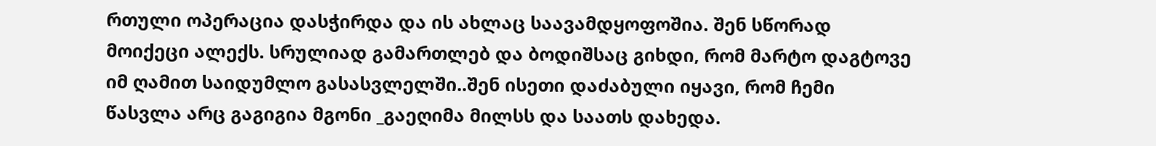რთული ოპერაცია დასჭირდა და ის ახლაც საავამდყოფოშია. შენ სწორად მოიქეცი ალექს. სრულიად გამართლებ და ბოდიშსაც გიხდი, რომ მარტო დაგტოვე იმ ღამით საიდუმლო გასასვლელში..შენ ისეთი დაძაბული იყავი, რომ ჩემი წასვლა არც გაგიგია მგონი _გაეღიმა მილსს და საათს დახედა.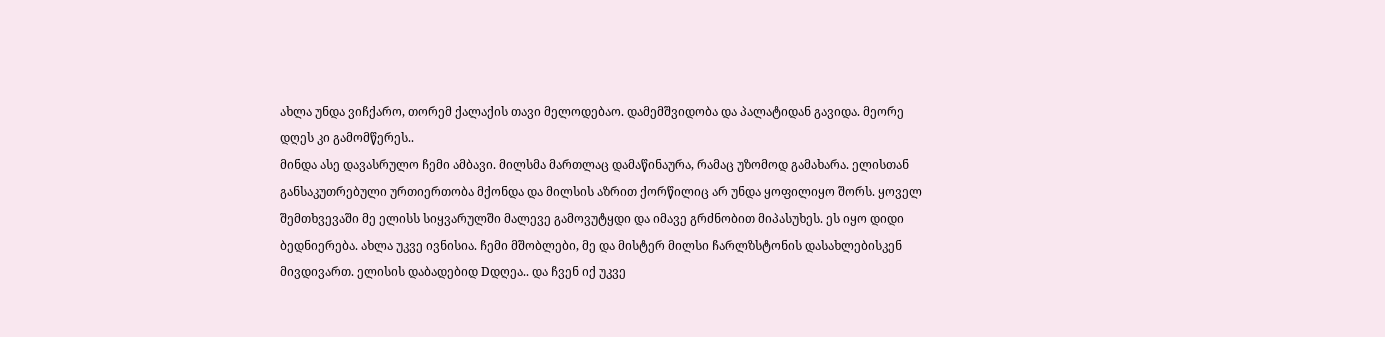ახლა უნდა ვიჩქარო, თორემ ქალაქის თავი მელოდებაო. დამემშვიდობა და პალატიდან გავიდა. მეორე დღეს კი გამომწერეს..
მინდა ასე დავასრულო ჩემი ამბავი. მილსმა მართლაც დამაწინაურა, რამაც უზომოდ გამახარა. ელისთან განსაკუთრებული ურთიერთობა მქონდა და მილსის აზრით ქორწილიც არ უნდა ყოფილიყო შორს. ყოველ შემთხვევაში მე ელისს სიყვარულში მალევე გამოვუტყდი და იმავე გრძნობით მიპასუხეს. ეს იყო დიდი ბედნიერება. ახლა უკვე ივნისია. ჩემი მშობლები, მე და მისტერ მილსი ჩარლზსტონის დასახლებისკენ მივდივართ. ელისის დაბადებიდ Dდღეა.. და ჩვენ იქ უკვე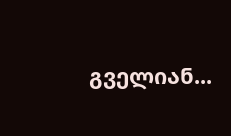გველიან...